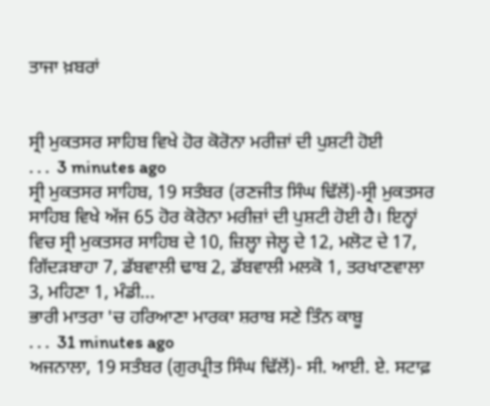ਤਾਜਾ ਖ਼ਬਰਾਂ


ਸ੍ਰੀ ਮੁਕਤਸਰ ਸਾਹਿਬ ਵਿਖੇ ਹੋਰ ਕੋਰੋਨਾ ਮਰੀਜ਼ਾਂ ਦੀ ਪੁਸ਼ਟੀ ਹੋਈ
. . .  3 minutes ago
ਸ੍ਰੀ ਮੁਕਤਸਰ ਸਾਹਿਬ, 19 ਸਤੰਬਰ (ਰਣਜੀਤ ਸਿੰਘ ਢਿੱਲੋਂ)-ਸ੍ਰੀ ਮੁਕਤਸਰ ਸਾਹਿਬ ਵਿਖੇ ਅੱਜ 65 ਹੋਰ ਕੋਰੋਨਾ ਮਰੀਜ਼ਾਂ ਦੀ ਪੁਸ਼ਟੀ ਹੋਈ ਹੈ। ਇਨ੍ਹਾਂ ਵਿਚ ਸ੍ਰੀ ਮੁਕਤਸਰ ਸਾਹਿਬ ਦੇ 10, ਜ਼ਿਲ੍ਹਾ ਜੇਲ੍ਹ ਦੇ 12, ਮਲੋਟ ਦੇ 17, ਗਿੱਦੜਬਾਹਾ 7, ਡੱਬਵਾਲੀ ਢਾਬ 2, ਡੱਬਵਾਲੀ ਮਲਕੋ 1, ਤਰਖਾਣਵਾਲਾ 3, ਮਹਿਣਾ 1, ਮੰਡੀ...
ਭਾਰੀ ਮਾਤਰਾ 'ਚ ਹਰਿਆਣਾ ਮਾਰਕਾ ਸ਼ਰਾਬ ਸਣੇ ਤਿੰਨ ਕਾਬੂ
. . .  31 minutes ago
ਅਜਨਾਲਾ, 19 ਸਤੰਬਰ (ਗੁਰਪ੍ਰੀਤ ਸਿੰਘ ਢਿੱਲੋਂ)- ਸੀ. ਆਈ. ਏ. ਸਟਾਫ਼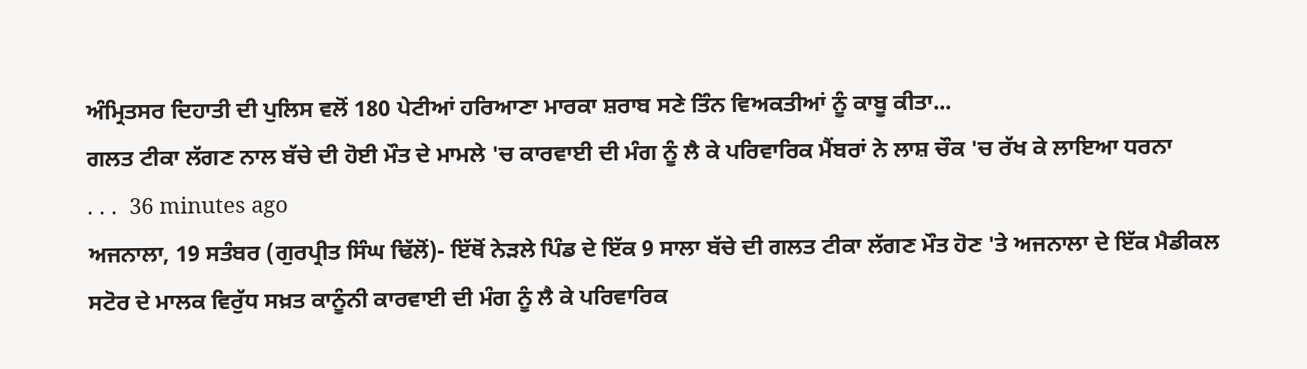ਅੰਮ੍ਰਿਤਸਰ ਦਿਹਾਤੀ ਦੀ ਪੁਲਿਸ ਵਲੋਂ 180 ਪੇਟੀਆਂ ਹਰਿਆਣਾ ਮਾਰਕਾ ਸ਼ਰਾਬ ਸਣੇ ਤਿੰਨ ਵਿਅਕਤੀਆਂ ਨੂੰ ਕਾਬੂ ਕੀਤਾ...
ਗਲਤ ਟੀਕਾ ਲੱਗਣ ਨਾਲ ਬੱਚੇ ਦੀ ਹੋਈ ਮੌਤ ਦੇ ਮਾਮਲੇ 'ਚ ਕਾਰਵਾਈ ਦੀ ਮੰਗ ਨੂੰ ਲੈ ਕੇ ਪਰਿਵਾਰਿਕ ਮੈਂਬਰਾਂ ਨੇ ਲਾਸ਼ ਚੌਕ 'ਚ ਰੱਖ ਕੇ ਲਾਇਆ ਧਰਨਾ
. . .  36 minutes ago
ਅਜਨਾਲਾ, 19 ਸਤੰਬਰ (ਗੁਰਪ੍ਰੀਤ ਸਿੰਘ ਢਿੱਲੋਂ)- ਇੱਥੋਂ ਨੇੜਲੇ ਪਿੰਡ ਦੇ ਇੱਕ 9 ਸਾਲਾ ਬੱਚੇ ਦੀ ਗਲਤ ਟੀਕਾ ਲੱਗਣ ਮੌਤ ਹੋਣ 'ਤੇ ਅਜਨਾਲਾ ਦੇ ਇੱਕ ਮੈਡੀਕਲ ਸਟੋਰ ਦੇ ਮਾਲਕ ਵਿਰੁੱਧ ਸਖ਼ਤ ਕਾਨੂੰਨੀ ਕਾਰਵਾਈ ਦੀ ਮੰਗ ਨੂੰ ਲੈ ਕੇ ਪਰਿਵਾਰਿਕ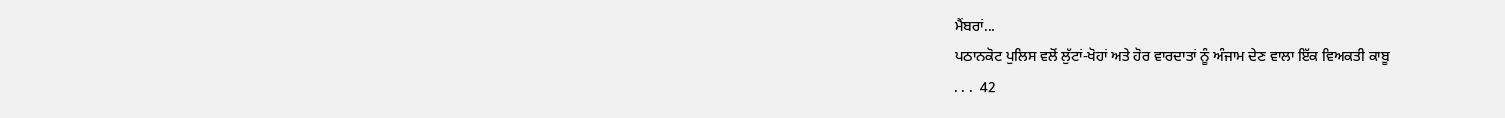ਮੈਂਬਰਾਂ...
ਪਠਾਨਕੋਟ ਪੁਲਿਸ ਵਲੋਂ ਲੁੱਟਾਂ-ਖੋਹਾਂ ਅਤੇ ਹੋਰ ਵਾਰਦਾਤਾਂ ਨੂੰ ਅੰਜਾਮ ਦੇਣ ਵਾਲਾ ਇੱਕ ਵਿਅਕਤੀ ਕਾਬੂ
. . .  42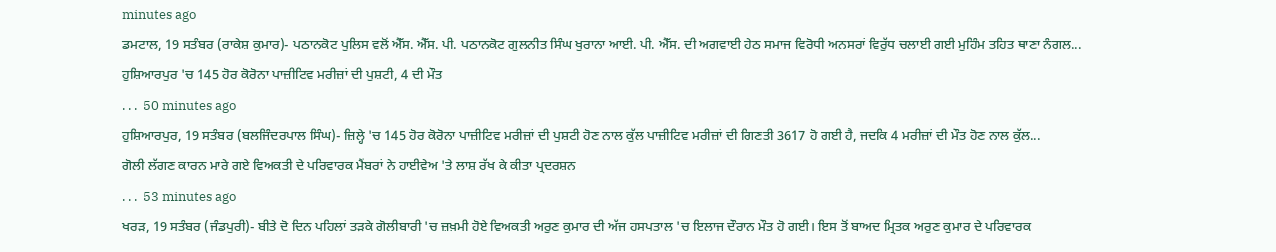minutes ago
ਡਮਟਾਲ, 19 ਸਤੰਬਰ (ਰਾਕੇਸ਼ ਕੁਮਾਰ)- ਪਠਾਨਕੋਟ ਪੁਲਿਸ ਵਲੋਂ ਐੱਸ. ਐੱਸ. ਪੀ. ਪਠਾਨਕੋਟ ਗੁਲਨੀਤ ਸਿੰਘ ਖੁਰਾਨਾ ਆਈ. ਪੀ. ਐੱਸ. ਦੀ ਅਗਵਾਈ ਹੇਠ ਸਮਾਜ ਵਿਰੋਧੀ ਅਨਸਰਾਂ ਵਿਰੁੱਧ ਚਲਾਈ ਗਈ ਮੁਹਿੰਮ ਤਹਿਤ ਥਾਣਾ ਨੰਗਲ...
ਹੁਸ਼ਿਆਰਪੁਰ 'ਚ 145 ਹੋਰ ਕੋਰੋਨਾ ਪਾਜ਼ੀਟਿਵ ਮਰੀਜ਼ਾਂ ਦੀ ਪੁਸ਼ਟੀ, 4 ਦੀ ਮੌਤ
. . .  50 minutes ago
ਹੁਸ਼ਿਆਰਪੁਰ, 19 ਸਤੰਬਰ (ਬਲਜਿੰਦਰਪਾਲ ਸਿੰਘ)- ਜ਼ਿਲ੍ਹੇ 'ਚ 145 ਹੋਰ ਕੋਰੋਨਾ ਪਾਜ਼ੀਟਿਵ ਮਰੀਜ਼ਾਂ ਦੀ ਪੁਸ਼ਟੀ ਹੋਣ ਨਾਲ ਕੁੱਲ ਪਾਜ਼ੀਟਿਵ ਮਰੀਜ਼ਾਂ ਦੀ ਗਿਣਤੀ 3617 ਹੋ ਗਈ ਹੈ, ਜਦਕਿ 4 ਮਰੀਜ਼ਾਂ ਦੀ ਮੌਤ ਹੋਣ ਨਾਲ ਕੁੱਲ...
ਗੋਲੀ ਲੱਗਣ ਕਾਰਨ ਮਾਰੇ ਗਏ ਵਿਅਕਤੀ ਦੇ ਪਰਿਵਾਰਕ ਮੈਂਬਰਾਂ ਨੇ ਹਾਈਵੇਅ 'ਤੇ ਲਾਸ਼ ਰੱਖ ਕੇ ਕੀਤਾ ਪ੍ਰਦਰਸ਼ਨ
. . .  53 minutes ago
ਖਰੜ, 19 ਸਤੰਬਰ (ਜੰਡਪੁਰੀ)- ਬੀਤੇ ਦੋ ਦਿਨ ਪਹਿਲਾਂ ਤੜਕੇ ਗੋਲੀਬਾਰੀ 'ਚ ਜ਼ਖ਼ਮੀ ਹੋਏ ਵਿਅਕਤੀ ਅਰੁਣ ਕੁਮਾਰ ਦੀ ਅੱਜ ਹਸਪਤਾਲ 'ਚ ਇਲਾਜ ਦੌਰਾਨ ਮੌਤ ਹੋ ਗਈ। ਇਸ ਤੋਂ ਬਾਅਦ ਮ੍ਰਿਤਕ ਅਰੁਣ ਕੁਮਾਰ ਦੇ ਪਰਿਵਾਰਕ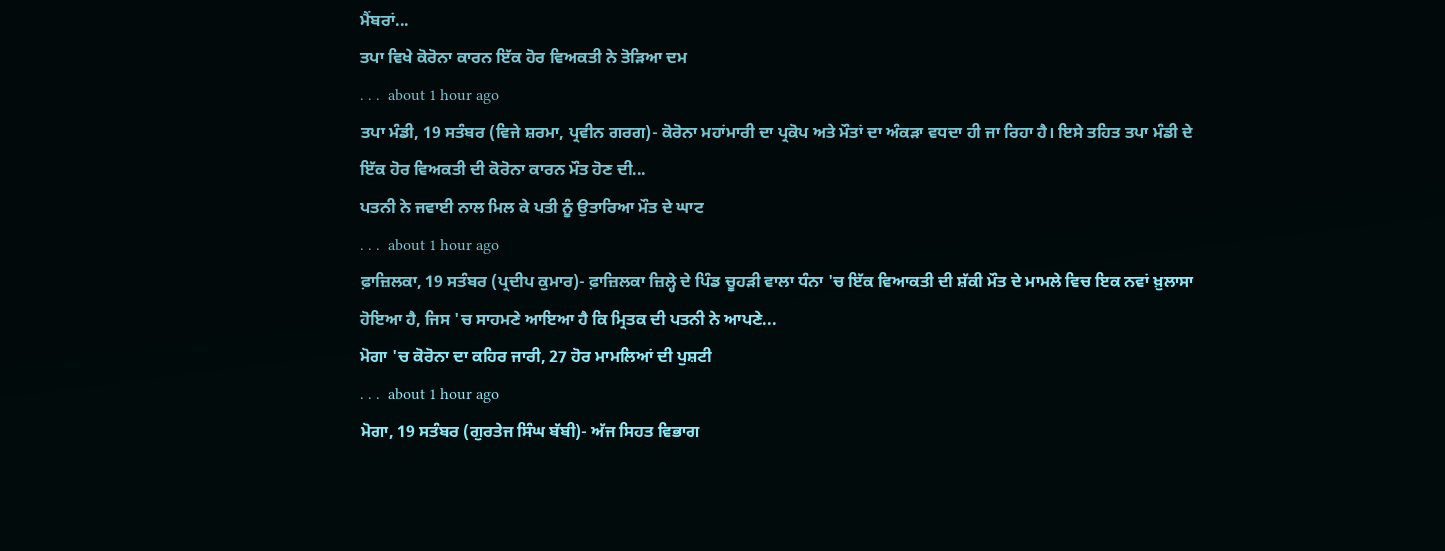ਮੈਂਬਰਾਂ...
ਤਪਾ ਵਿਖੇ ਕੋਰੋਨਾ ਕਾਰਨ ਇੱਕ ਹੋਰ ਵਿਅਕਤੀ ਨੇ ਤੋੜਿਆ ਦਮ
. . .  about 1 hour ago
ਤਪਾ ਮੰਡੀ, 19 ਸਤੰਬਰ (ਵਿਜੇ ਸ਼ਰਮਾ, ਪ੍ਰਵੀਨ ਗਰਗ)- ਕੋਰੋਨਾ ਮਹਾਂਮਾਰੀ ਦਾ ਪ੍ਰਕੋਪ ਅਤੇ ਮੌਤਾਂ ਦਾ ਅੰਕੜਾ ਵਧਦਾ ਹੀ ਜਾ ਰਿਹਾ ਹੈ। ਇਸੇ ਤਹਿਤ ਤਪਾ ਮੰਡੀ ਦੇ ਇੱਕ ਹੋਰ ਵਿਅਕਤੀ ਦੀ ਕੋਰੋਨਾ ਕਾਰਨ ਮੌਤ ਹੋਣ ਦੀ...
ਪਤਨੀ ਨੇ ਜਵਾਈ ਨਾਲ ਮਿਲ ਕੇ ਪਤੀ ਨੂੰ ਉਤਾਰਿਆ ਮੌਤ ਦੇ ਘਾਟ
. . .  about 1 hour ago
ਫ਼ਾਜ਼ਿਲਕਾ, 19 ਸਤੰਬਰ (ਪ੍ਰਦੀਪ ਕੁਮਾਰ)- ਫ਼ਾਜ਼ਿਲਕਾ ਜ਼ਿਲ੍ਹੇ ਦੇ ਪਿੰਡ ਚੂਹੜੀ ਵਾਲਾ ਧੰਨਾ 'ਚ ਇੱਕ ਵਿਆਕਤੀ ਦੀ ਸ਼ੱਕੀ ਮੌਤ ਦੇ ਮਾਮਲੇ ਵਿਚ ਇਕ ਨਵਾਂ ਖ਼ੁਲਾਸਾ ਹੋਇਆ ਹੈ, ਜਿਸ 'ਚ ਸਾਹਮਣੇ ਆਇਆ ਹੈ ਕਿ ਮ੍ਰਿਤਕ ਦੀ ਪਤਨੀ ਨੇ ਆਪਣੇ...
ਮੋਗਾ 'ਚ ਕੋਰੋਨਾ ਦਾ ਕਹਿਰ ਜਾਰੀ, 27 ਹੋਰ ਮਾਮਲਿਆਂ ਦੀ ਪੁਸ਼ਟੀ
. . .  about 1 hour ago
ਮੋਗਾ, 19 ਸਤੰਬਰ (ਗੁਰਤੇਜ ਸਿੰਘ ਬੱਬੀ)- ਅੱਜ ਸਿਹਤ ਵਿਭਾਗ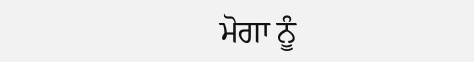ਮੋਗਾ ਨੂੰ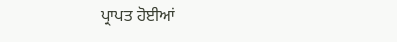ਪ੍ਰਾਪਤ ਹੋਈਆਂ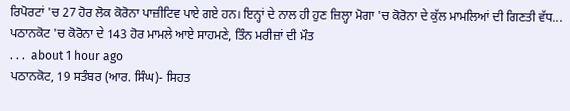ਰਿਪੋਰਟਾਂ 'ਚ 27 ਹੋਰ ਲੋਕ ਕੋਰੋਨਾ ਪਾਜ਼ੀਟਿਵ ਪਾਏ ਗਏ ਹਨ। ਇਨ੍ਹਾਂ ਦੇ ਨਾਲ ਹੀ ਹੁਣ ਜ਼ਿਲ੍ਹਾ ਮੋਗਾ 'ਚ ਕੋਰੋਨਾ ਦੇ ਕੁੱਲ ਮਾਮਲਿਆਂ ਦੀ ਗਿਣਤੀ ਵੱਧ...
ਪਠਾਨਕੋਟ 'ਚ ਕੋਰੋਨਾ ਦੇ 143 ਹੋਰ ਮਾਮਲੇ ਆਏ ਸਾਹਮਣੇ, ਤਿੰਨ ਮਰੀਜ਼ਾਂ ਦੀ ਮੌਤ
. . .  about 1 hour ago
ਪਠਾਨਕੋਟ, 19 ਸਤੰਬਰ (ਆਰ. ਸਿੰਘ)- ਸਿਹਤ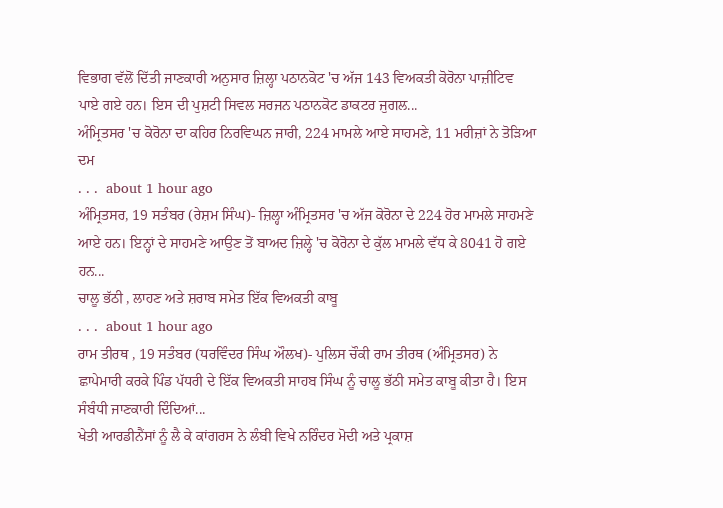ਵਿਭਾਗ ਵੱਲੋਂ ਦਿੱਤੀ ਜਾਣਕਾਰੀ ਅਨੁਸਾਰ ਜ਼ਿਲ੍ਹਾ ਪਠਾਨਕੋਟ 'ਚ ਅੱਜ 143 ਵਿਅਕਤੀ ਕੋਰੋਨਾ ਪਾਜ਼ੀਟਿਵ ਪਾਏ ਗਏ ਹਨ। ਇਸ ਦੀ ਪੁਸ਼ਟੀ ਸਿਵਲ ਸਰਜਨ ਪਠਾਨਕੋਟ ਡਾਕਟਰ ਜੁਗਲ...
ਅੰਮ੍ਰਿਤਸਰ 'ਚ ਕੋਰੋਨਾ ਦਾ ਕਹਿਰ ਨਿਰਵਿਘਨ ਜਾਰੀ, 224 ਮਾਮਲੇ ਆਏ ਸਾਹਮਣੇ, 11 ਮਰੀਜ਼ਾਂ ਨੇ ਤੋੜਿਆ ਦਮ
. . .  about 1 hour ago
ਅੰਮ੍ਰਿਤਸਰ, 19 ਸਤੰਬਰ (ਰੇਸ਼ਮ ਸਿੰਘ)- ਜ਼ਿਲ੍ਹਾ ਅੰਮ੍ਰਿਤਸਰ 'ਚ ਅੱਜ ਕੋਰੋਨਾ ਦੇ 224 ਹੋਰ ਮਾਮਲੇ ਸਾਹਮਣੇ ਆਏ ਹਨ। ਇਨ੍ਹਾਂ ਦੇ ਸਾਹਮਣੇ ਆਉਣ ਤੋਂ ਬਾਅਦ ਜ਼ਿਲ੍ਹੇ 'ਚ ਕੋਰੋਨਾ ਦੇ ਕੁੱਲ ਮਾਮਲੇ ਵੱਧ ਕੇ 8041 ਹੋ ਗਏ ਹਨ...
ਚਾਲੂ ਭੱਠੀ , ਲਾਹਣ ਅਤੇ ਸ਼ਰਾਬ ਸਮੇਤ ਇੱਕ ਵਿਅਕਤੀ ਕਾਬੂ
. . .  about 1 hour ago
ਰਾਮ ਤੀਰਥ , 19 ਸਤੰਬਰ (ਧਰਵਿੰਦਰ ਸਿੰਘ ਔਲਖ)- ਪੁਲਿਸ ਚੌਕੀ ਰਾਮ ਤੀਰਥ (ਅੰਮ੍ਰਿਤਸਰ) ਨੇ ਛਾਪੇਮਾਰੀ ਕਰਕੇ ਪਿੰਡ ਪੱਧਰੀ ਦੇ ਇੱਕ ਵਿਅਕਤੀ ਸਾਹਬ ਸਿੰਘ ਨੂੰ ਚਾਲੂ ਭੱਠੀ ਸਮੇਤ ਕਾਬੂ ਕੀਤਾ ਹੈ। ਇਸ ਸੰਬੰਧੀ ਜਾਣਕਾਰੀ ਦਿੰਦਿਆਂ...
ਖੇਤੀ ਆਰਡੀਨੈਂਸਾਂ ਨੂੰ ਲੈ ਕੇ ਕਾਂਗਰਸ ਨੇ ਲੰਬੀ ਵਿਖੇ ਨਰਿੰਦਰ ਮੋਦੀ ਅਤੇ ਪ੍ਰਕਾਸ਼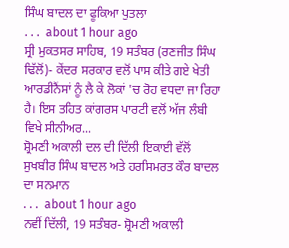ਸਿੰਘ ਬਾਦਲ ਦਾ ਫੂਕਿਆ ਪੁਤਲਾ
. . .  about 1 hour ago
ਸ੍ਰੀ ਮੁਕਤਸਰ ਸਾਹਿਬ, 19 ਸਤੰਬਰ (ਰਣਜੀਤ ਸਿੰਘ ਢਿੱਲੋਂ)- ਕੇਂਦਰ ਸਰਕਾਰ ਵਲੋਂ ਪਾਸ ਕੀਤੇ ਗਏ ਖੇਤੀ ਆਰਡੀਨੈਂਸਾਂ ਨੂੰ ਲੈ ਕੇ ਲੋਕਾਂ 'ਚ ਰੋਹ ਵਧਦਾ ਜਾ ਰਿਹਾ ਹੈ। ਇਸ ਤਹਿਤ ਕਾਂਗਰਸ ਪਾਰਟੀ ਵਲੋਂ ਅੱਜ ਲੰਬੀ ਵਿਖੇ ਸੀਨੀਅਰ...
ਸ਼੍ਰੋਮਣੀ ਅਕਾਲੀ ਦਲ ਦੀ ਦਿੱਲੀ ਇਕਾਈ ਵੱਲੋਂ ਸੁਖਬੀਰ ਸਿੰਘ ਬਾਦਲ ਅਤੇ ਹਰਸਿਮਰਤ ਕੌਰ ਬਾਦਲ ਦਾ ਸਨਮਾਨ
. . .  about 1 hour ago
ਨਵੀਂ ਦਿੱਲੀ, 19 ਸਤੰਬਰ- ਸ਼੍ਰੋਮਣੀ ਅਕਾਲੀ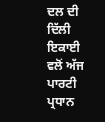ਦਲ ਦੀ ਦਿੱਲੀ ਇਕਾਈ ਵਲੋਂ ਅੱਜ ਪਾਰਟੀ ਪ੍ਰਧਾਨ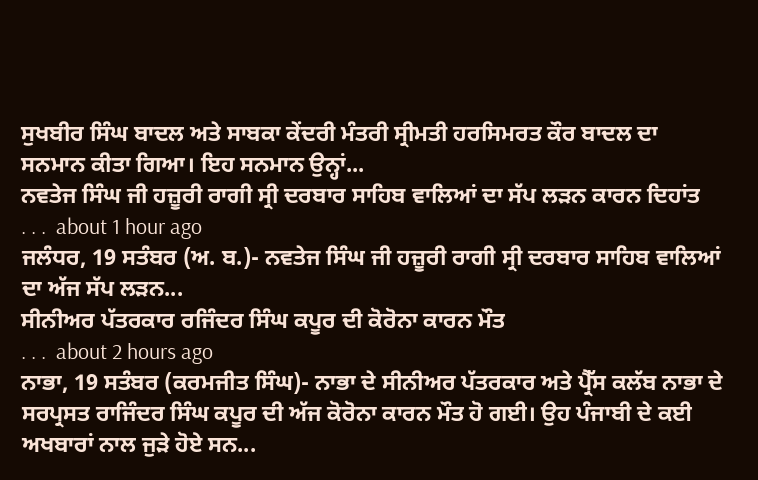ਸੁਖਬੀਰ ਸਿੰਘ ਬਾਦਲ ਅਤੇ ਸਾਬਕਾ ਕੇਂਦਰੀ ਮੰਤਰੀ ਸ੍ਰੀਮਤੀ ਹਰਸਿਮਰਤ ਕੌਰ ਬਾਦਲ ਦਾ ਸਨਮਾਨ ਕੀਤਾ ਗਿਆ। ਇਹ ਸਨਮਾਨ ਉਨ੍ਹਾਂ...
ਨਵਤੇਜ ਸਿੰਘ ਜੀ ਹਜ਼ੂਰੀ ਰਾਗੀ ਸ੍ਰੀ ਦਰਬਾਰ ਸਾਹਿਬ ਵਾਲਿਆਂ ਦਾ ਸੱਪ ਲੜਨ ਕਾਰਨ ਦਿਹਾਂਤ
. . .  about 1 hour ago
ਜਲੰਧਰ, 19 ਸਤੰਬਰ (ਅ. ਬ.)- ਨਵਤੇਜ ਸਿੰਘ ਜੀ ਹਜ਼ੂਰੀ ਰਾਗੀ ਸ੍ਰੀ ਦਰਬਾਰ ਸਾਹਿਬ ਵਾਲਿਆਂ ਦਾ ਅੱਜ ਸੱਪ ਲੜਨ...
ਸੀਨੀਅਰ ਪੱਤਰਕਾਰ ਰਜਿੰਦਰ ਸਿੰਘ ਕਪੂਰ ਦੀ ਕੋਰੋਨਾ ਕਾਰਨ ਮੌਤ
. . .  about 2 hours ago
ਨਾਭਾ, 19 ਸਤੰਬਰ (ਕਰਮਜੀਤ ਸਿੰਘ)- ਨਾਭਾ ਦੇ ਸੀਨੀਅਰ ਪੱਤਰਕਾਰ ਅਤੇ ਪ੍ਰੈੱਸ ਕਲੱਬ ਨਾਭਾ ਦੇ ਸਰਪ੍ਰਸਤ ਰਾਜਿੰਦਰ ਸਿੰਘ ਕਪੂਰ ਦੀ ਅੱਜ ਕੋਰੋਨਾ ਕਾਰਨ ਮੌਤ ਹੋ ਗਈ। ਉਹ ਪੰਜਾਬੀ ਦੇ ਕਈ ਅਖਬਾਰਾਂ ਨਾਲ ਜੁੜੇ ਹੋਏ ਸਨ...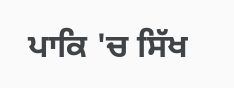ਪਾਕਿ 'ਚ ਸਿੱਖ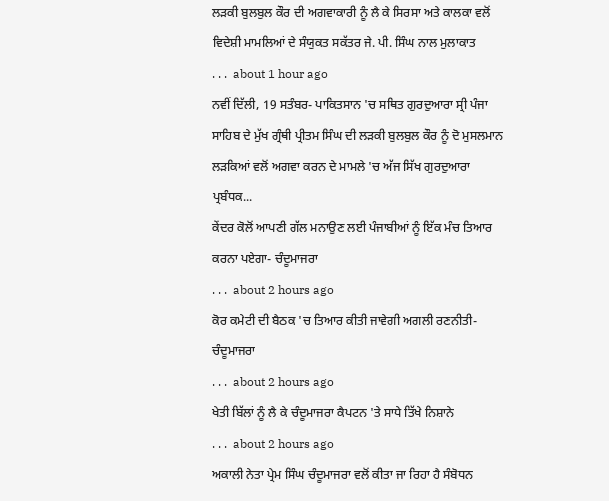ਲੜਕੀ ਬੁਲਬੁਲ ਕੌਰ ਦੀ ਅਗਵਾਕਾਰੀ ਨੂੰ ਲੈ ਕੇ ਸਿਰਸਾ ਅਤੇ ਕਾਲਕਾ ਵਲੋਂ ਵਿਦੇਸ਼ੀ ਮਾਮਲਿਆਂ ਦੇ ਸੰਯੁਕਤ ਸਕੱਤਰ ਜੇ. ਪੀ. ਸਿੰਘ ਨਾਲ ਮੁਲਾਕਾਤ
. . .  about 1 hour ago
ਨਵੀਂ ਦਿੱਲੀ, 19 ਸਤੰਬਰ- ਪਾਕਿਤਸਾਨ 'ਚ ਸਥਿਤ ਗੁਰਦੁਆਰਾ ਸ੍ਰੀ ਪੰਜਾ ਸਾਹਿਬ ਦੇ ਮੁੱਖ ਗ੍ਰੰਥੀ ਪ੍ਰੀਤਮ ਸਿੰਘ ਦੀ ਲੜਕੀ ਬੁਲਬੁਲ ਕੌਰ ਨੂੰ ਦੋ ਮੁਸਲਮਾਨ ਲੜਕਿਆਂ ਵਲੋਂ ਅਗਵਾ ਕਰਨ ਦੇ ਮਾਮਲੇ 'ਚ ਅੱਜ ਸਿੱਖ ਗੁਰਦੁਆਰਾ ਪ੍ਰਬੰਧਕ...
ਕੇਂਦਰ ਕੋਲੋਂ ਆਪਣੀ ਗੱਲ ਮਨਾਉਣ ਲਈ ਪੰਜਾਬੀਆਂ ਨੂੰ ਇੱਕ ਮੰਚ ਤਿਆਰ ਕਰਨਾ ਪਏਗਾ- ਚੰਦੂਮਾਜਰਾ
. . .  about 2 hours ago
ਕੋਰ ਕਮੇਟੀ ਦੀ ਬੈਠਕ 'ਚ ਤਿਆਰ ਕੀਤੀ ਜਾਵੇਗੀ ਅਗਲੀ ਰਣਨੀਤੀ- ਚੰਦੂਮਾਜਰਾ
. . .  about 2 hours ago
ਖੇਤੀ ਬਿੱਲਾਂ ਨੂੰ ਲੈ ਕੇ ਚੰਦੂਮਾਜਰਾ ਕੈਪਟਨ 'ਤੇ ਸਾਧੇ ਤਿੱਖੇ ਨਿਸ਼ਾਨੇ
. . .  about 2 hours ago
ਅਕਾਲੀ ਨੇਤਾ ਪ੍ਰੇਮ ਸਿੰਘ ਚੰਦੂਮਾਜਰਾ ਵਲੋਂ ਕੀਤਾ ਜਾ ਰਿਹਾ ਹੈ ਸੰਬੋਧਨ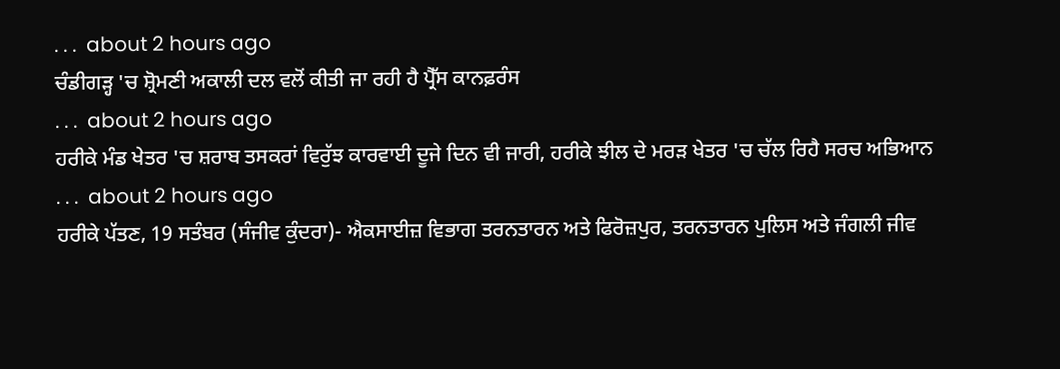. . .  about 2 hours ago
ਚੰਡੀਗੜ੍ਹ 'ਚ ਸ਼੍ਰੋਮਣੀ ਅਕਾਲੀ ਦਲ ਵਲੋਂ ਕੀਤੀ ਜਾ ਰਹੀ ਹੈ ਪ੍ਰੈੱਸ ਕਾਨਫ਼ਰੰਸ
. . .  about 2 hours ago
ਹਰੀਕੇ ਮੰਡ ਖੇਤਰ 'ਚ ਸ਼ਰਾਬ ਤਸਕਰਾਂ ਵਿਰੁੱਝ ਕਾਰਵਾਈ ਦੂਜੇ ਦਿਨ ਵੀ ਜਾਰੀ, ਹਰੀਕੇ ਝੀਲ ਦੇ ਮਰੜ ਖੇਤਰ 'ਚ ਚੱਲ ਰਿਹੈ ਸਰਚ ਅਭਿਆਨ
. . .  about 2 hours ago
ਹਰੀਕੇ ਪੱਤਣ, 19 ਸਤੰਬਰ (ਸੰਜੀਵ ਕੁੰਦਰਾ)- ਐਕਸਾਈਜ਼ ਵਿਭਾਗ ਤਰਨਤਾਰਨ ਅਤੇ ਫਿਰੋਜ਼ਪੁਰ, ਤਰਨਤਾਰਨ ਪੁਲਿਸ ਅਤੇ ਜੰਗਲੀ ਜੀਵ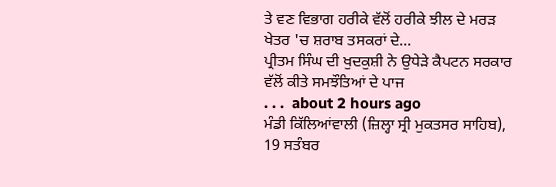ਤੇ ਵਣ ਵਿਭਾਗ ਹਰੀਕੇ ਵੱਲੋਂ ਹਰੀਕੇ ਝੀਲ ਦੇ ਮਰੜ ਖੇਤਰ 'ਚ ਸ਼ਰਾਬ ਤਸਕਰਾਂ ਦੇ...
ਪ੍ਰੀਤਮ ਸਿੰਘ ਦੀ ਖੁਦਕੁਸ਼ੀ ਨੇ ਉਧੇੜੇ ਕੈਪਟਨ ਸਰਕਾਰ ਵੱਲੋਂ ਕੀਤੇ ਸਮਝੌਤਿਆਂ ਦੇ ਪਾਜ
. . .  about 2 hours ago
ਮੰਡੀ ਕਿੱਲਿਆਂਵਾਲੀ (ਜ਼ਿਲ੍ਹਾ ਸ੍ਰੀ ਮੁਕਤਸਰ ਸਾਹਿਬ), 19 ਸਤੰਬਰ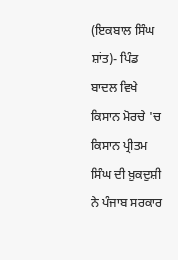(ਇਕਬਾਲ ਸਿੰਘ ਸ਼ਾਂਤ)- ਪਿੰਡ ਬਾਦਲ ਵਿਖੇ ਕਿਸਾਨ ਮੋਰਚੇ 'ਚ ਕਿਸਾਨ ਪ੍ਰੀਤਮ ਸਿੰਘ ਦੀ ਖ਼ੁਕਦੁਸ਼ੀ ਨੇ ਪੰਜਾਬ ਸਰਕਾਰ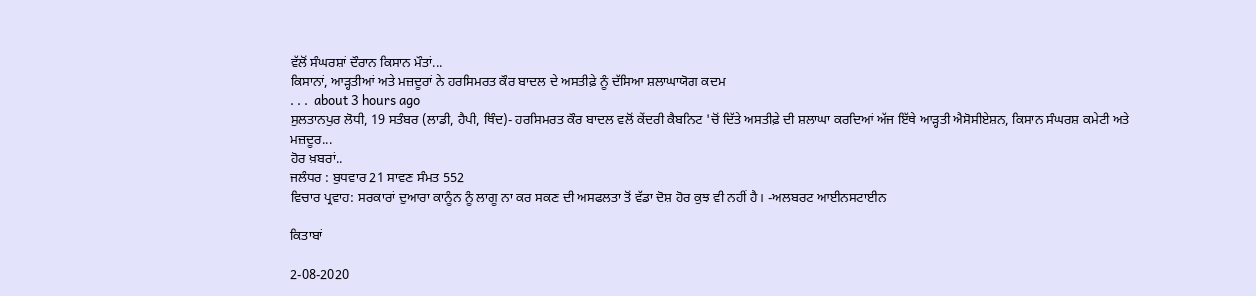ਵੱਲੋਂ ਸੰਘਰਸ਼ਾਂ ਦੌਰਾਨ ਕਿਸਾਨ ਮੌਤਾਂ...
ਕਿਸਾਨਾਂ, ਆੜ੍ਹਤੀਆਂ ਅਤੇ ਮਜ਼ਦੂਰਾਂ ਨੇ ਹਰਸਿਮਰਤ ਕੌਰ ਬਾਦਲ ਦੇ ਅਸਤੀਫ਼ੇ ਨੂੰ ਦੱਸਿਆ ਸ਼ਲਾਘਾਯੋਗ ਕਦਮ
. . .  about 3 hours ago
ਸੁਲਤਾਨਪੁਰ ਲੋਧੀ, 19 ਸਤੰਬਰ (ਲਾਡੀ, ਹੈਪੀ, ਥਿੰਦ)- ਹਰਸਿਮਰਤ ਕੌਰ ਬਾਦਲ ਵਲੋਂ ਕੇਂਦਰੀ ਕੈਬਨਿਟ 'ਚੋਂ ਦਿੱਤੇ ਅਸਤੀਫ਼ੇ ਦੀ ਸ਼ਲਾਘਾ ਕਰਦਿਆਂ ਅੱਜ ਇੱਥੇ ਆੜ੍ਹਤੀ ਐਸੋਸੀਏਸ਼ਨ, ਕਿਸਾਨ ਸੰਘਰਸ਼ ਕਮੇਟੀ ਅਤੇ ਮਜ਼ਦੂਰ...
ਹੋਰ ਖ਼ਬਰਾਂ..
ਜਲੰਧਰ : ਬੁਧਵਾਰ 21 ਸਾਵਣ ਸੰਮਤ 552
ਵਿਚਾਰ ਪ੍ਰਵਾਹ: ਸਰਕਾਰਾਂ ਦੁਆਰਾ ਕਾਨੂੰਨ ਨੂੰ ਲਾਗੂ ਨਾ ਕਰ ਸਕਣ ਦੀ ਅਸਫਲਤਾ ਤੋਂ ਵੱਡਾ ਦੋਸ਼ ਹੋਰ ਕੁਝ ਵੀ ਨਹੀਂ ਹੈ। -ਅਲਬਰਟ ਆਈਨਸਟਾਈਨ

ਕਿਤਾਬਾਂ

2-08-2020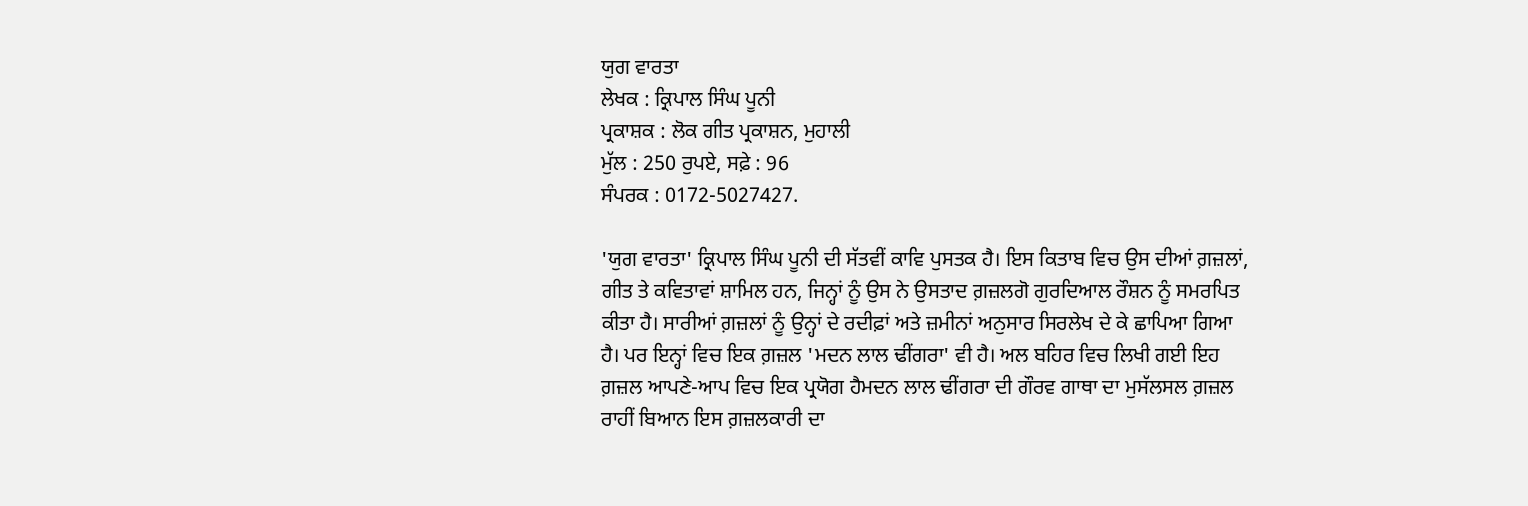ਯੁਗ ਵਾਰਤਾ
ਲੇਖਕ : ਕ੍ਰਿਪਾਲ ਸਿੰਘ ਪੂਨੀ
ਪ੍ਰਕਾਸ਼ਕ : ਲੋਕ ਗੀਤ ਪ੍ਰਕਾਸ਼ਨ, ਮੁਹਾਲੀ
ਮੁੱਲ : 250 ਰੁਪਏ, ਸਫ਼ੇ : 96
ਸੰਪਰਕ : 0172-5027427.

'ਯੁਗ ਵਾਰਤਾ' ਕ੍ਰਿਪਾਲ ਸਿੰਘ ਪੂਨੀ ਦੀ ਸੱਤਵੀਂ ਕਾਵਿ ਪੁਸਤਕ ਹੈ। ਇਸ ਕਿਤਾਬ ਵਿਚ ਉਸ ਦੀਆਂ ਗ਼ਜ਼ਲਾਂ, ਗੀਤ ਤੇ ਕਵਿਤਾਵਾਂ ਸ਼ਾਮਿਲ ਹਨ, ਜਿਨ੍ਹਾਂ ਨੂੰ ਉਸ ਨੇ ਉਸਤਾਦ ਗ਼ਜ਼ਲਗੋ ਗੁਰਦਿਆਲ ਰੌਸ਼ਨ ਨੂੰ ਸਮਰਪਿਤ ਕੀਤਾ ਹੈ। ਸਾਰੀਆਂ ਗ਼ਜ਼ਲਾਂ ਨੂੰ ਉਨ੍ਹਾਂ ਦੇ ਰਦੀਫ਼ਾਂ ਅਤੇ ਜ਼ਮੀਨਾਂ ਅਨੁਸਾਰ ਸਿਰਲੇਖ ਦੇ ਕੇ ਛਾਪਿਆ ਗਿਆ ਹੈ। ਪਰ ਇਨ੍ਹਾਂ ਵਿਚ ਇਕ ਗ਼ਜ਼ਲ 'ਮਦਨ ਲਾਲ ਢੀਂਗਰਾ' ਵੀ ਹੈ। ਅਲ ਬਹਿਰ ਵਿਚ ਲਿਖੀ ਗਈ ਇਹ ਗ਼ਜ਼ਲ ਆਪਣੇ-ਆਪ ਵਿਚ ਇਕ ਪ੍ਰਯੋਗ ਹੈਮਦਨ ਲਾਲ ਢੀਂਗਰਾ ਦੀ ਗੌਰਵ ਗਾਥਾ ਦਾ ਮੁਸੱਲਸਲ ਗ਼ਜ਼ਲ ਰਾਹੀਂ ਬਿਆਨ ਇਸ ਗ਼ਜ਼ਲਕਾਰੀ ਦਾ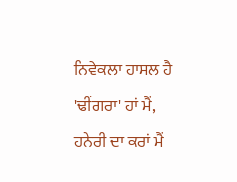ਨਿਵੇਕਲਾ ਹਾਸਲ ਹੈ
'ਢੀਂਗਰਾ' ਹਾਂ ਮੈਂ, ਹਨੇਰੀ ਦਾ ਕਰਾਂ ਮੈਂ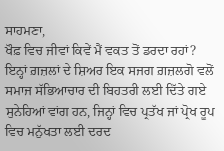ਸਾਹਮਣਾ,
ਖੌਫ਼ ਵਿਚ ਜੀਵਾਂ ਕਿਵੇਂ ਮੈਂ ਵਕਤ ਤੋਂ ਡਰਦਾ ਰਹਾਂ?
ਇਨ੍ਹਾਂ ਗ਼ਜ਼ਲਾਂ ਦੇ ਸ਼ਿਅਰ ਇਕ ਸਜਗ ਗ਼ਜ਼ਲਗੋ ਵਲੋਂ ਸਮਾਜ ਸੱਭਿਆਚਾਰ ਦੀ ਬਿਹਤਰੀ ਲਈ ਦਿੱਤੇ ਗਏ ਸੁਨੇਹਿਆਂ ਵਾਂਗ ਹਨ, ਜਿਨ੍ਹਾਂ ਵਿਚ ਪ੍ਰਤੱਖ ਜਾਂ ਪ੍ਰੋਖ ਰੂਪ ਵਿਚ ਮਨੁੱਖਤਾ ਲਈ ਦਰਦ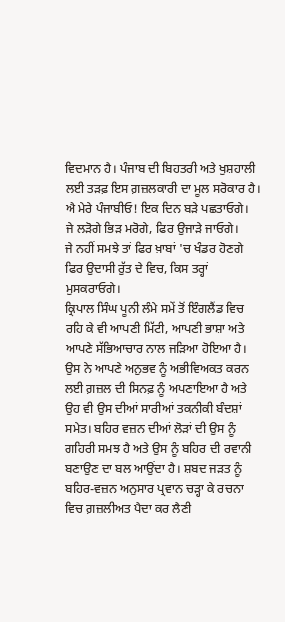ਵਿਦਮਾਨ ਹੈ। ਪੰਜਾਬ ਦੀ ਬਿਹਤਰੀ ਅਤੇ ਖੁਸ਼ਹਾਲੀ ਲਈ ਤੜਫ਼ ਇਸ ਗ਼ਜ਼ਲਕਾਰੀ ਦਾ ਮੂਲ ਸਰੋਕਾਰ ਹੈ।
ਐ ਮੇਰੇ ਪੰਜਾਬੀਓ! ਇਕ ਦਿਨ ਬੜੇ ਪਛਤਾਓਗੇ।
ਜੇ ਲੜੋਗੇ ਭਿੜ ਮਰੋਗੇ, ਫਿਰ ਉਜਾੜੇ ਜਾਓਗੇ।
ਜੇ ਨਹੀਂ ਸਮਝੇ ਤਾਂ ਫਿਰ ਖ਼ਾਬਾਂ 'ਚ ਖੰਡਰ ਹੋਣਗੇ
ਫਿਰ ਉਦਾਸੀ ਰੁੱਤ ਦੇ ਵਿਚ, ਕਿਸ ਤਰ੍ਹਾਂ ਮੁਸਕਰਾਓਗੇ।
ਕ੍ਰਿਪਾਲ ਸਿੰਘ ਪੂਨੀ ਲੰਮੇ ਸਮੇਂ ਤੋਂ ਇੰਗਲੈਂਡ ਵਿਚ ਰਹਿ ਕੇ ਵੀ ਆਪਣੀ ਮਿੱਟੀ, ਆਪਣੀ ਭਾਸ਼ਾ ਅਤੇ ਆਪਣੇ ਸੱਭਿਆਚਾਰ ਨਾਲ ਜੜਿਆ ਹੋਇਆ ਹੈ। ਉਸ ਨੇ ਆਪਣੇ ਅਨੁਭਵ ਨੂੰ ਅਭੀਵਿਅਕਤ ਕਰਨ ਲਈ ਗ਼ਜ਼ਲ ਦੀ ਸਿਨਫ਼ ਨੂੰ ਅਪਣਾਇਆ ਹੈ ਅਤੇ ਉਹ ਵੀ ਉਸ ਦੀਆਂ ਸਾਰੀਆਂ ਤਕਨੀਕੀ ਬੰਦਸ਼ਾਂ ਸਮੇਤ। ਬਹਿਰ ਵਜ਼ਨ ਦੀਆਂ ਲੋੜਾਂ ਦੀ ਉਸ ਨੂੰ ਗਹਿਰੀ ਸਮਝ ਹੈ ਅਤੇ ਉਸ ਨੂੰ ਬਹਿਰ ਦੀ ਰਵਾਨੀ ਬਣਾਉਣ ਦਾ ਬਲ ਆਉਂਦਾ ਹੈ। ਸ਼ਬਦ ਜੜਤ ਨੂੰ ਬਹਿਰ-ਵਜ਼ਨ ਅਨੁਸਾਰ ਪ੍ਰਵਾਨ ਚੜ੍ਹਾ ਕੇ ਰਚਨਾ ਵਿਚ ਗ਼ਜ਼ਲੀਅਤ ਪੈਦਾ ਕਰ ਲੈਣੀ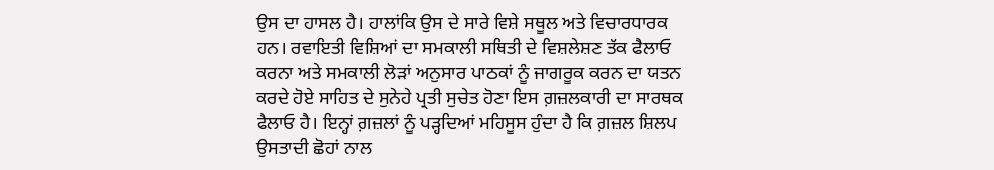ਉਸ ਦਾ ਹਾਸਲ ਹੈ। ਹਾਲਾਂਕਿ ਉਸ ਦੇ ਸਾਰੇ ਵਿਸ਼ੇ ਸਥੂਲ ਅਤੇ ਵਿਚਾਰਧਾਰਕ ਹਨ। ਰਵਾਇਤੀ ਵਿਸ਼ਿਆਂ ਦਾ ਸਮਕਾਲੀ ਸਥਿਤੀ ਦੇ ਵਿਸ਼ਲੇਸ਼ਣ ਤੱਕ ਫੈਲਾਓ ਕਰਨਾ ਅਤੇ ਸਮਕਾਲੀ ਲੋੜਾਂ ਅਨੁਸਾਰ ਪਾਠਕਾਂ ਨੂੰ ਜਾਗਰੂਕ ਕਰਨ ਦਾ ਯਤਨ ਕਰਦੇ ਹੋਏ ਸਾਹਿਤ ਦੇ ਸੁਨੇਹੇ ਪ੍ਰਤੀ ਸੁਚੇਤ ਹੋਣਾ ਇਸ ਗ਼ਜ਼ਲਕਾਰੀ ਦਾ ਸਾਰਥਕ ਫੈਲਾਓ ਹੈ। ਇਨ੍ਹਾਂ ਗ਼ਜ਼ਲਾਂ ਨੂੰ ਪੜ੍ਹਦਿਆਂ ਮਹਿਸੂਸ ਹੁੰਦਾ ਹੈ ਕਿ ਗ਼ਜ਼ਲ ਸ਼ਿਲਪ ਉਸਤਾਦੀ ਛੋਹਾਂ ਨਾਲ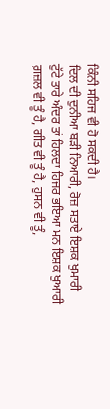ਕਿੰਨੀ ਸਹਿਜ ਵੀ ਹੋ ਸਕਦੀ ਹੈ।
ਦਿਲ ਦੀ ਦੁਨੀਆ ਬੜੀ ਨਿਆਰੀ, ਰੋਜ਼ ਸਤਾਏ ਇਸ਼ਕ ਖੁਮਾਰੀ
ਟੁੱਟੇ ਤਾਰੇ ਅੰਦਰ ਤਾਂ ਹਿਲਦਾ ਹਿਜਰ ਭਇਆ ਮਨ ਇਸ਼ਕ ਖੁਆਰੀ
ਗ਼ਜ਼ਲ ਵੀ ਤੂੰ ਹੈ, ਗੀਤ ਵੀ ਤੂੰ ਹੈ, ਹੁਸਨ ਵੀ ਤੂੰ,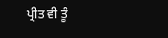ਪ੍ਰੀਤ ਵੀ ਤੂੰ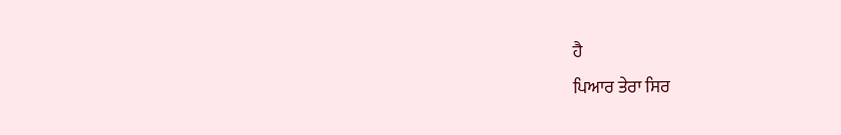ਹੈ
ਪਿਆਰ ਤੇਰਾ ਸਿਰ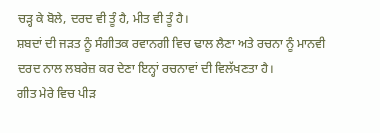ਚੜ੍ਹ ਕੇ ਬੋਲੇ, ਦਰਦ ਵੀ ਤੂੰ ਹੈ, ਮੀਤ ਵੀ ਤੂੰ ਹੈ।
ਸ਼ਬਦਾਂ ਦੀ ਜੜਤ ਨੂੰ ਸੰਗੀਤਕ ਰਵਾਨਗੀ ਵਿਚ ਢਾਲ ਲੈਣਾ ਅਤੇ ਰਚਨਾ ਨੂੰ ਮਾਨਵੀ ਦਰਦ ਨਾਲ ਲਬਰੇਜ਼ ਕਰ ਦੇਣਾ ਇਨ੍ਹਾਂ ਰਚਨਾਵਾਂ ਦੀ ਵਿਲੱਖਣਤਾ ਹੈ।
ਗੀਤ ਮੇਰੇ ਵਿਚ ਪੀੜ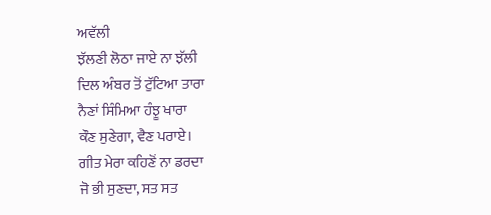ਅਵੱਲੀ
ਝੱਲਣੀ ਲੋਠਾ ਜਾਏ ਨਾ ਝੱਲੀ
ਦਿਲ ਅੰਬਰ ਤੋਂ ਟੁੱਟਿਆ ਤਾਰਾ
ਨੈਣਾਂ ਸਿੰਮਿਆ ਹੰਝੂ ਖਾਰਾ
ਕੌਣ ਸੁਣੇਗਾ, ਵੈਣ ਪਰਾਏ।
ਗੀਤ ਮੇਰਾ ਕਹਿਣੋਂ ਨਾ ਡਰਦਾ
ਜੋ ਭੀ ਸੁਣਦਾ, ਸਤ ਸਤ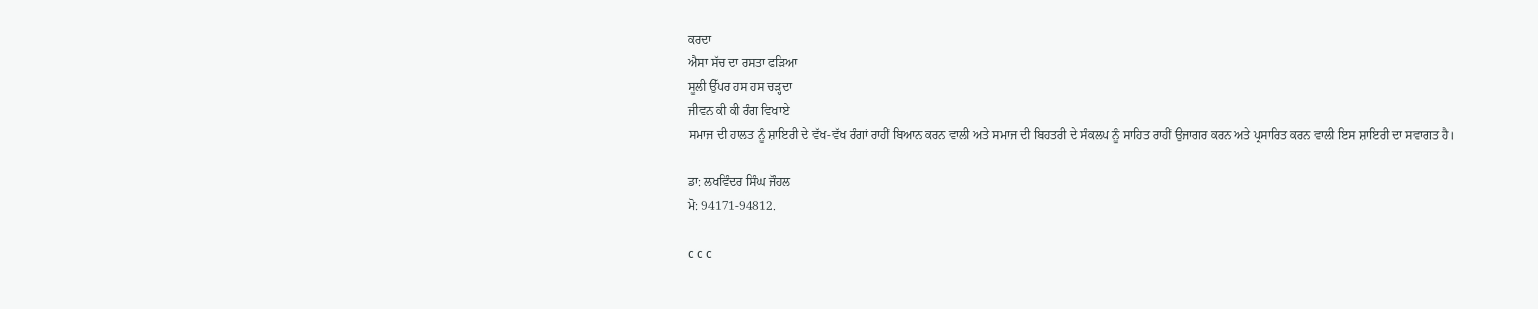ਕਰਦਾ
ਐਸਾ ਸੱਚ ਦਾ ਰਸਤਾ ਫੜਿਆ
ਸੂਲੀ ਉੱਪਰ ਹਸ ਹਸ ਚੜ੍ਹਦਾ
ਜੀਵਨ ਕੀ ਕੀ ਰੰਗ ਵਿਖਾਏ
ਸਮਾਜ ਦੀ ਹਾਲਤ ਨੂੰ ਸ਼ਾਇਰੀ ਦੇ ਵੱਖ-ਵੱਖ ਰੰਗਾਂ ਰਾਹੀਂ ਬਿਆਨ ਕਰਨ ਵਾਲੀ ਅਤੇ ਸਮਾਜ ਦੀ ਬਿਹਤਰੀ ਦੇ ਸੰਕਲਪ ਨੂੰ ਸਾਹਿਤ ਰਾਹੀਂ ਉਜਾਗਰ ਕਰਨ ਅਤੇ ਪ੍ਰਸਾਰਿਤ ਕਰਨ ਵਾਲੀ ਇਸ ਸ਼ਾਇਰੀ ਦਾ ਸਵਾਗਤ ਹੈ।

ਡਾ: ਲਖਵਿੰਦਰ ਸਿੰਘ ਜੌਹਲ
ਮੋ: 94171-94812.

c c c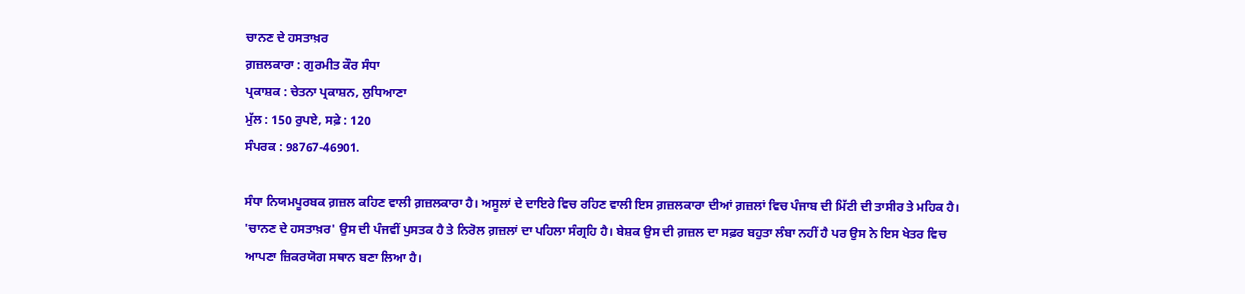ਚਾਨਣ ਦੇ ਹਸਤਾਖ਼ਰ
ਗ਼ਜ਼ਲਕਾਰਾ : ਗੁਰਮੀਤ ਕੌਰ ਸੰਧਾ
ਪ੍ਰਕਾਸ਼ਕ : ਚੇਤਨਾ ਪ੍ਰਕਾਸ਼ਨ, ਲੁਧਿਆਣਾ
ਮੁੱਲ : 150 ਰੁਪਏ, ਸਫ਼ੇ : 120
ਸੰਪਰਕ : 98767-46901.

ਸੰਧਾ ਨਿਯਮਪੂਰਬਕ ਗ਼ਜ਼ਲ ਕਹਿਣ ਵਾਲੀ ਗ਼ਜ਼ਲਕਾਰਾ ਹੈ। ਅਸੂਲਾਂ ਦੇ ਦਾਇਰੇ ਵਿਚ ਰਹਿਣ ਵਾਲੀ ਇਸ ਗ਼ਜ਼ਲਕਾਰਾ ਦੀਆਂ ਗ਼ਜ਼ਲਾਂ ਵਿਚ ਪੰਜਾਬ ਦੀ ਮਿੱਟੀ ਦੀ ਤਾਸੀਰ ਤੇ ਮਹਿਕ ਹੈ। 'ਚਾਨਣ ਦੇ ਹਸਤਾਖ਼ਰ' ਉਸ ਦੀ ਪੰਜਵੀਂ ਪੁਸਤਕ ਹੈ ਤੇ ਨਿਰੋਲ ਗ਼ਜ਼ਲਾਂ ਦਾ ਪਹਿਲਾ ਸੰਗ੍ਰਹਿ ਹੈ। ਬੇਸ਼ਕ ਉਸ ਦੀ ਗ਼ਜ਼ਲ ਦਾ ਸਫ਼ਰ ਬਹੁਤਾ ਲੰਬਾ ਨਹੀਂ ਹੈ ਪਰ ਉਸ ਨੇ ਇਸ ਖੇਤਰ ਵਿਚ ਆਪਣਾ ਜ਼ਿਕਰਯੋਗ ਸਥਾਨ ਬਣਾ ਲਿਆ ਹੈ।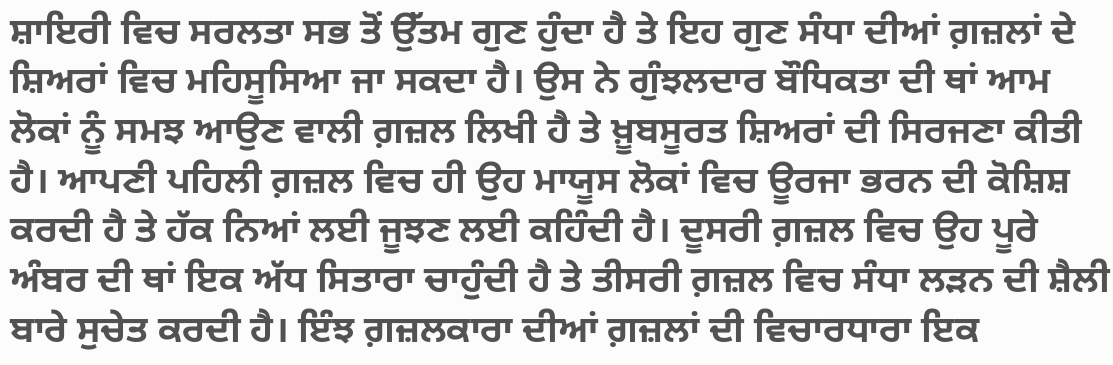ਸ਼ਾਇਰੀ ਵਿਚ ਸਰਲਤਾ ਸਭ ਤੋਂ ਉੱਤਮ ਗੁਣ ਹੁੰਦਾ ਹੈ ਤੇ ਇਹ ਗੁਣ ਸੰਧਾ ਦੀਆਂ ਗ਼ਜ਼ਲਾਂ ਦੇ ਸ਼ਿਅਰਾਂ ਵਿਚ ਮਹਿਸੂਸਿਆ ਜਾ ਸਕਦਾ ਹੈ। ਉਸ ਨੇ ਗੁੰਝਲਦਾਰ ਬੌਧਿਕਤਾ ਦੀ ਥਾਂ ਆਮ ਲੋਕਾਂ ਨੂੰ ਸਮਝ ਆਉਣ ਵਾਲੀ ਗ਼ਜ਼ਲ ਲਿਖੀ ਹੈ ਤੇ ਖ਼ੂਬਸੂਰਤ ਸ਼ਿਅਰਾਂ ਦੀ ਸਿਰਜਣਾ ਕੀਤੀ ਹੈ। ਆਪਣੀ ਪਹਿਲੀ ਗ਼ਜ਼ਲ ਵਿਚ ਹੀ ਉਹ ਮਾਯੂਸ ਲੋਕਾਂ ਵਿਚ ਊਰਜਾ ਭਰਨ ਦੀ ਕੋਸ਼ਿਸ਼ ਕਰਦੀ ਹੈ ਤੇ ਹੱਕ ਨਿਆਂ ਲਈ ਜੂਝਣ ਲਈ ਕਹਿੰਦੀ ਹੈ। ਦੂਸਰੀ ਗ਼ਜ਼ਲ ਵਿਚ ਉਹ ਪੂਰੇ ਅੰਬਰ ਦੀ ਥਾਂ ਇਕ ਅੱਧ ਸਿਤਾਰਾ ਚਾਹੁੰਦੀ ਹੈ ਤੇ ਤੀਸਰੀ ਗ਼ਜ਼ਲ ਵਿਚ ਸੰਧਾ ਲੜਨ ਦੀ ਸ਼ੈਲੀ ਬਾਰੇ ਸੁਚੇਤ ਕਰਦੀ ਹੈ। ਇੰਝ ਗ਼ਜ਼ਲਕਾਰਾ ਦੀਆਂ ਗ਼ਜ਼ਲਾਂ ਦੀ ਵਿਚਾਰਧਾਰਾ ਇਕ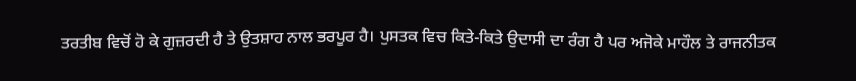ਤਰਤੀਬ ਵਿਚੋਂ ਹੋ ਕੇ ਗੁਜ਼ਰਦੀ ਹੈ ਤੇ ਉਤਸ਼ਾਹ ਨਾਲ ਭਰਪੂਰ ਹੈ। ਪੁਸਤਕ ਵਿਚ ਕਿਤੇ-ਕਿਤੇ ਉਦਾਸੀ ਦਾ ਰੰਗ ਹੈ ਪਰ ਅਜੋਕੇ ਮਾਹੌਲ ਤੇ ਰਾਜਨੀਤਕ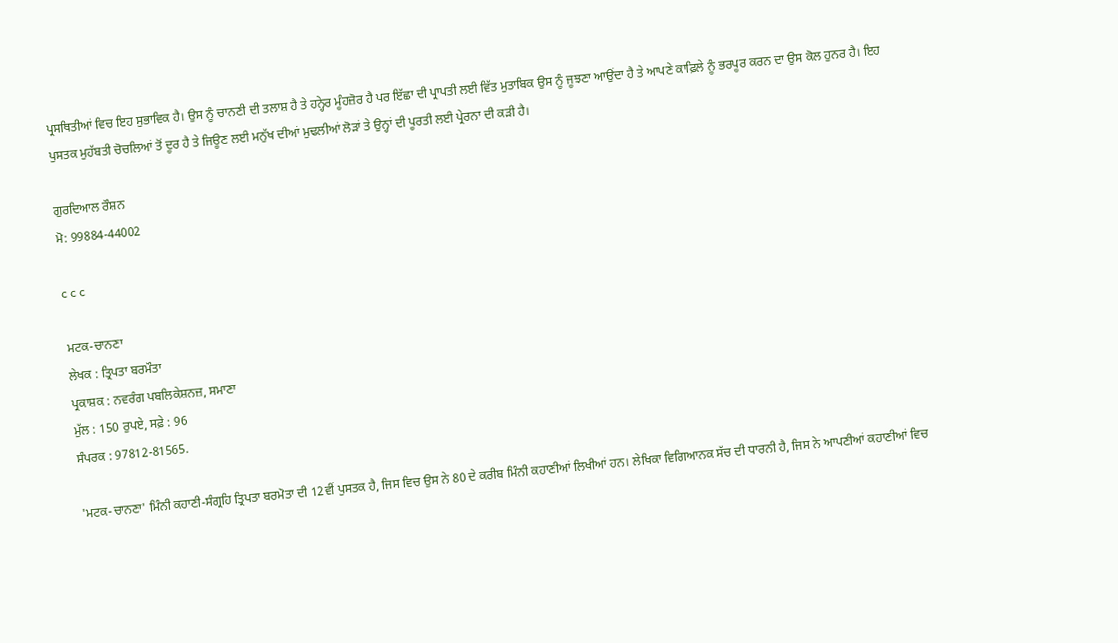ਪ੍ਰਸਥਿਤੀਆਂ ਵਿਚ ਇਹ ਸੁਭਾਵਿਕ ਹੈ। ਉਸ ਨੂੰ ਚਾਨਣੀ ਦੀ ਤਲਾਸ਼ ਹੈ ਤੇ ਹਨ੍ਹੇਰ ਮੂੰਹਜ਼ੋਰ ਹੈ ਪਰ ਇੱਛਾ ਦੀ ਪ੍ਰਾਪਤੀ ਲਈ ਵਿੱਤ ਮੁਤਾਬਿਕ ਉਸ ਨੂੰ ਜੂਝਣਾ ਆਉਂਦਾ ਹੈ ਤੇ ਆਪਣੇ ਕਾਫ਼ਿਲੇ ਨੂੰ ਭਰਪੂਰ ਕਰਨ ਦਾ ਉਸ ਕੋਲ ਹੁਨਰ ਹੈ। ਇਹ ਪੁਸਤਕ ਮੁਹੱਬਤੀ ਚੋਚਲਿਆਂ ਤੋਂ ਦੂਰ ਹੈ ਤੇ ਜਿਊਣ ਲਈ ਮਨੁੱਖ ਦੀਆਂ ਮੁਢਲੀਆਂ ਲੋੜਾਂ ਤੇ ਉਨ੍ਹਾਂ ਦੀ ਪੂਰਤੀ ਲਈ ਪ੍ਰੇਰਨਾ ਦੀ ਕੜੀ ਹੈ।

ਗੁਰਦਿਆਲ ਰੌਸ਼ਨ
ਮੋ: 99884-44002

c c c

ਮਟਕ-ਚਾਨਣਾ
ਲੇਖਕ : ਤ੍ਰਿਪਤਾ ਬਰਮੌਤਾ
ਪ੍ਰਕਾਸ਼ਕ : ਨਵਰੰਗ ਪਬਲਿਕੇਸ਼ਨਜ਼, ਸਮਾਣਾ
ਮੁੱਲ : 150 ਰੁਪਏ, ਸਫ਼ੇ : 96
ਸੰਪਰਕ : 97812-81565.

'ਮਟਕ-ਚਾਨਣਾ' ਮਿੰਨੀ ਕਹਾਣੀ-ਸੰਗ੍ਰਹਿ ਤ੍ਰਿਪਤਾ ਬਰਮੋਤਾ ਦੀ 12ਵੀਂ ਪੁਸਤਕ ਹੈ, ਜਿਸ ਵਿਚ ਉਸ ਨੇ 80 ਦੇ ਕਰੀਬ ਮਿੰਨੀ ਕਹਾਣੀਆਂ ਲਿਖੀਆਂ ਹਨ। ਲੇਖਿਕਾ ਵਿਗਿਆਨਕ ਸੱਚ ਦੀ ਧਾਰਨੀ ਹੈ, ਜਿਸ ਨੇ ਆਪਣੀਆਂ ਕਹਾਣੀਆਂ ਵਿਚ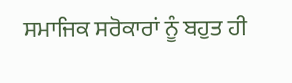ਸਮਾਜਿਕ ਸਰੋਕਾਰਾਂ ਨੂੰ ਬਹੁਤ ਹੀ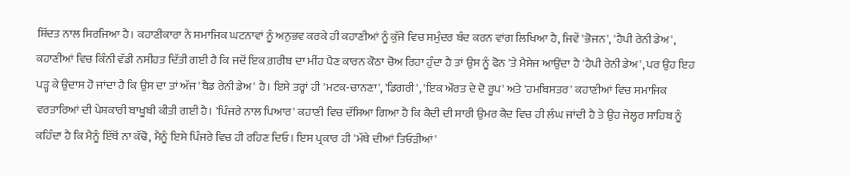ਸ਼ਿੱਦਤ ਨਾਲ ਸਿਰਜਿਆ ਹੈ। ਕਹਾਣੀਕਾਰਾ ਨੇ ਸਮਾਜਿਕ ਘਟਨਾਵਾਂ ਨੂੰ ਅਨੁਭਵ ਕਰਕੇ ਹੀ ਕਹਾਣੀਆਂ ਨੂੰ ਕੁੱਜੇ ਵਿਚ ਸਮੁੰਦਰ ਬੰਦ ਕਰਨ ਵਾਂਗ ਲਿਖਿਆ ਹੈ, ਜਿਵੇਂ 'ਭੋਜਨ', 'ਹੈਪੀ ਰੇਨੀ ਡੇਅ', ਕਹਾਣੀਆਂ ਵਿਚ ਕਿੰਨੀ ਵੱਡੀ ਨਸੀਹਤ ਦਿੱਤੀ ਗਈ ਹੈ ਕਿ ਜਦੋਂ ਇਕ ਗ਼ਰੀਬ ਦਾ ਮੀਂਹ ਪੈਣ ਕਾਰਨ ਕੋਠਾ ਚੋਅ ਰਿਹਾ ਹੁੰਦਾ ਹੈ ਤਾਂ ਉਸ ਨੂੰ ਫੋਨ 'ਤੇ ਮੈਸੇਜ ਆਉਂਦਾ ਹੈ 'ਹੈਪੀ ਰੇਨੀ ਡੇਅ', ਪਰ ਉਹ ਇਹ ਪੜ੍ਹ ਕੇ ਉਦਾਸ ਹੋ ਜਾਂਦਾ ਹੈ ਕਿ ਉਸ ਦਾ ਤਾਂ ਅੱਜ 'ਬੈਡ ਰੇਨੀ ਡੇਅ' ਹੈ। ਇਸੇ ਤਰ੍ਹਾਂ ਹੀ 'ਮਟਕ-ਚਾਨਣਾ', 'ਡਿਗਰੀ', 'ਇਕ ਔਰਤ ਦੇ ਦੋ ਰੂਪ' ਅਤੇ 'ਹਮਬਿਸਤਰ' ਕਹਾਣੀਆਂ ਵਿਚ ਸਮਾਜਿਕ ਵਰਤਾਰਿਆਂ ਦੀ ਪੇਸ਼ਕਾਰੀ ਬਾਖੂਬੀ ਕੀਤੀ ਗਈ ਹੈ। 'ਪਿੰਜਰੇ ਨਾਲ ਪਿਆਰ' ਕਹਾਣੀ ਵਿਚ ਦੱਸਿਆ ਗਿਆ ਹੈ ਕਿ ਕੈਦੀ ਦੀ ਸਾਰੀ ਉਮਰ ਕੈਦ ਵਿਚ ਹੀ ਲੰਘ ਜਾਂਦੀ ਹੈ ਤੇ ਉਹ ਜੇਲ੍ਹਰ ਸਾਹਿਬ ਨੂੰ ਕਹਿੰਦਾ ਹੈ ਕਿ ਮੈਨੂੰ ਇੱਥੋਂ ਨਾ ਕੱਢੋ, ਮੈਨੂੰ ਇਸੇ ਪਿੰਜਰੇ ਵਿਚ ਹੀ ਰਹਿਣ ਦਿਓ। ਇਸ ਪ੍ਰਕਾਰ ਹੀ 'ਮੱਥੇ ਦੀਆਂ ਤਿਓੜੀਆਂ'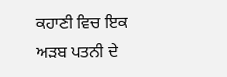ਕਹਾਣੀ ਵਿਚ ਇਕ ਅੜਬ ਪਤਨੀ ਦੇ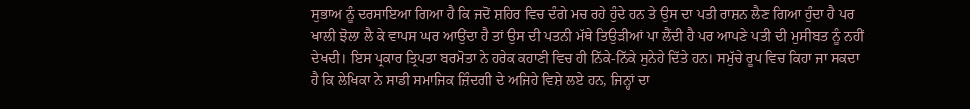ਸੁਭਾਅ ਨੂੰ ਦਰਸਾਇਆ ਗਿਆ ਹੈ ਕਿ ਜਦੋਂ ਸ਼ਹਿਰ ਵਿਚ ਦੰਗੇ ਮਚ ਰਹੇ ਹੁੰਦੇ ਹਨ ਤੇ ਉਸ ਦਾ ਪਤੀ ਰਾਸ਼ਨ ਲੈਣ ਗਿਆ ਹੁੰਦਾ ਹੈ ਪਰ ਖਾਲੀ ਝੋਲਾ ਲੈ ਕੇ ਵਾਪਸ ਘਰ ਆਉਂਦਾ ਹੈ ਤਾਂ ਉਸ ਦੀ ਪਤਨੀ ਮੱਥੇ ਤਿਉੜੀਆਂ ਪਾ ਲੈਂਦੀ ਹੈ ਪਰ ਆਪਣੇ ਪਤੀ ਦੀ ਮੁਸੀਬਤ ਨੂੰ ਨਹੀਂ ਦੇਖਦੀ। ਇਸ ਪ੍ਰਕਾਰ ਤ੍ਰਿਪਤਾ ਬਰਮੋਤਾ ਨੇ ਹਰੇਕ ਕਹਾਣੀ ਵਿਚ ਹੀ ਨਿੱਕੇ-ਨਿੱਕੇ ਸੁਨੇਹੇ ਦਿੱਤੇ ਹਨ। ਸਮੁੱਚੇ ਰੂਪ ਵਿਚ ਕਿਹਾ ਜਾ ਸਕਦਾ ਹੈ ਕਿ ਲੇਖਿਕਾ ਨੇ ਸਾਡੀ ਸਮਾਜਿਕ ਜ਼ਿੰਦਗੀ ਦੇ ਅਜਿਹੇ ਵਿਸ਼ੇ ਲਏ ਹਨ, ਜਿਨ੍ਹਾਂ ਦਾ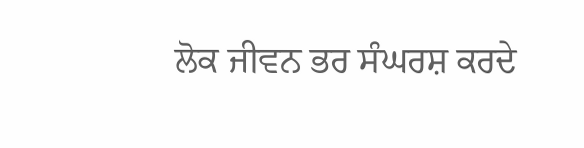ਲੋਕ ਜੀਵਨ ਭਰ ਸੰਘਰਸ਼ ਕਰਦੇ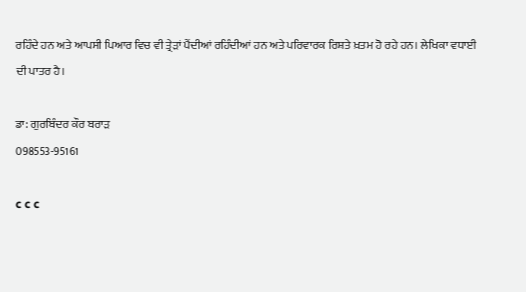ਰਹਿੰਦੇ ਹਨ ਅਤੇ ਆਪਸੀ ਪਿਆਰ ਵਿਚ ਵੀ ਤ੍ਰੇੜਾਂ ਪੈਂਦੀਆਂ ਰਹਿੰਦੀਆਂ ਹਨ ਅਤੇ ਪਰਿਵਾਰਕ ਰਿਸ਼ਤੇ ਖ਼ਤਮ ਹੋ ਰਹੇ ਹਨ। ਲੇਖਿਕਾ ਵਧਾਈ ਦੀ ਪਾਤਰ ਹੈ।

ਡਾ: ਗੁਰਬਿੰਦਰ ਕੌਰ ਬਰਾੜ
098553-95161

c c c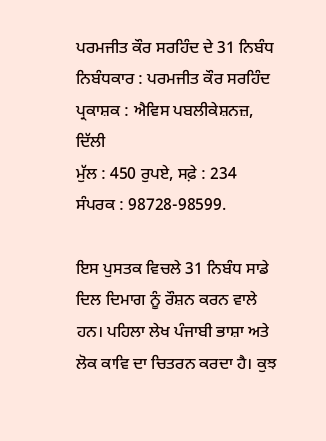ਪਰਮਜੀਤ ਕੌਰ ਸਰਹਿੰਦ ਦੇ 31 ਨਿਬੰਧ
ਨਿਬੰਧਕਾਰ : ਪਰਮਜੀਤ ਕੌਰ ਸਰਹਿੰਦ
ਪ੍ਰਕਾਸ਼ਕ : ਐਵਿਸ ਪਬਲੀਕੇਸ਼ਨਜ਼, ਦਿੱਲੀ
ਮੁੱਲ : 450 ਰੁਪਏ, ਸਫ਼ੇ : 234
ਸੰਪਰਕ : 98728-98599.

ਇਸ ਪੁਸਤਕ ਵਿਚਲੇ 31 ਨਿਬੰਧ ਸਾਡੇ ਦਿਲ ਦਿਮਾਗ ਨੂੰ ਰੌਸ਼ਨ ਕਰਨ ਵਾਲੇ ਹਨ। ਪਹਿਲਾ ਲੇਖ ਪੰਜਾਬੀ ਭਾਸ਼ਾ ਅਤੇ ਲੋਕ ਕਾਵਿ ਦਾ ਚਿਤਰਨ ਕਰਦਾ ਹੈ। ਕੁਝ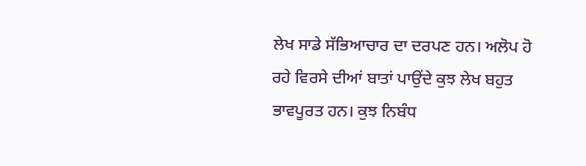ਲੇਖ ਸਾਡੇ ਸੱਭਿਆਚਾਰ ਦਾ ਦਰਪਣ ਹਨ। ਅਲੋਪ ਹੋ ਰਹੇ ਵਿਰਸੇ ਦੀਆਂ ਬਾਤਾਂ ਪਾਉਂਦੇ ਕੁਝ ਲੇਖ ਬਹੁਤ ਭਾਵਪੂਰਤ ਹਨ। ਕੁਝ ਨਿਬੰਧ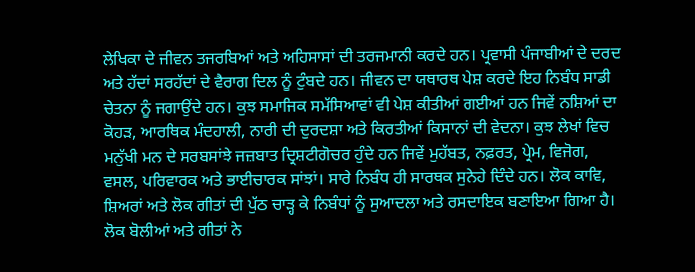ਲੇਖਿਕਾ ਦੇ ਜੀਵਨ ਤਜਰਬਿਆਂ ਅਤੇ ਅਹਿਸਾਸਾਂ ਦੀ ਤਰਜਮਾਨੀ ਕਰਦੇ ਹਨ। ਪ੍ਰਵਾਸੀ ਪੰਜਾਬੀਆਂ ਦੇ ਦਰਦ ਅਤੇ ਹੱਦਾਂ ਸਰਹੱਦਾਂ ਦੇ ਵੈਰਾਗ ਦਿਲ ਨੂੰ ਟੁੰਬਦੇ ਹਨ। ਜੀਵਨ ਦਾ ਯਥਾਰਥ ਪੇਸ਼ ਕਰਦੇ ਇਹ ਨਿਬੰਧ ਸਾਡੀ ਚੇਤਨਾ ਨੂੰ ਜਗਾਉਂਦੇ ਹਨ। ਕੁਝ ਸਮਾਜਿਕ ਸਮੱਸਿਆਵਾਂ ਵੀ ਪੇਸ਼ ਕੀਤੀਆਂ ਗਈਆਂ ਹਨ ਜਿਵੇਂ ਨਸ਼ਿਆਂ ਦਾ ਕੋਹੜ, ਆਰਥਿਕ ਮੰਦਹਾਲੀ, ਨਾਰੀ ਦੀ ਦੁਰਦਸ਼ਾ ਅਤੇ ਕਿਰਤੀਆਂ ਕਿਸਾਨਾਂ ਦੀ ਵੇਦਨਾ। ਕੁਝ ਲੇਖਾਂ ਵਿਚ ਮਨੁੱਖੀ ਮਨ ਦੇ ਸਰਬਸਾਂਝੇ ਜਜ਼ਬਾਤ ਦ੍ਰਿਸ਼ਟੀਗੋਚਰ ਹੁੰਦੇ ਹਨ ਜਿਵੇਂ ਮੁਹੱਬਤ, ਨਫ਼ਰਤ, ਪ੍ਰੇਮ, ਵਿਜੋਗ, ਵਸਲ, ਪਰਿਵਾਰਕ ਅਤੇ ਭਾਈਚਾਰਕ ਸਾਂਝਾਂ। ਸਾਰੇ ਨਿਬੰਧ ਹੀ ਸਾਰਥਕ ਸੁਨੇਹੇ ਦਿੰਦੇ ਹਨ। ਲੋਕ ਕਾਵਿ, ਸ਼ਿਅਰਾਂ ਅਤੇ ਲੋਕ ਗੀਤਾਂ ਦੀ ਪੁੱਠ ਚਾੜ੍ਹ ਕੇ ਨਿਬੰਧਾਂ ਨੂੰ ਸੁਆਦਲਾ ਅਤੇ ਰਸਦਾਇਕ ਬਣਾਇਆ ਗਿਆ ਹੈ। ਲੋਕ ਬੋਲੀਆਂ ਅਤੇ ਗੀਤਾਂ ਨੇ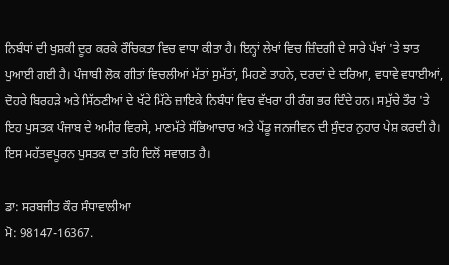ਨਿਬੰਧਾਂ ਦੀ ਖੁਸ਼ਕੀ ਦੂਰ ਕਰਕੇ ਰੌਚਿਕਤਾ ਵਿਚ ਵਾਧਾ ਕੀਤਾ ਹੈ। ਇਨ੍ਹਾਂ ਲੇਖਾਂ ਵਿਚ ਜ਼ਿੰਦਗੀ ਦੇ ਸਾਰੇ ਪੱਖਾਂ 'ਤੇ ਝਾਤ ਪੁਆਈ ਗਈ ਹੈ। ਪੰਜਾਬੀ ਲੋਕ ਗੀਤਾਂ ਵਿਚਲੀਆਂ ਮੱਤਾਂ ਸੁਮੱਤਾਂ, ਮਿਹਣੇ ਤਾਹਨੇ, ਦਰਦਾਂ ਦੇ ਦਰਿਆ, ਵਧਾਵੇ ਵਧਾਈਆਂ, ਦੋਹਰੇ ਬਿਰਹੜੇ ਅਤੇ ਸਿੱਠਣੀਆਂ ਦੇ ਖੱਟੇ ਮਿੱਠੇ ਜ਼ਾਇਕੇ ਨਿਬੰਧਾਂ ਵਿਚ ਵੱਖਰਾ ਹੀ ਰੰਗ ਭਰ ਦਿੰਦੇ ਹਨ। ਸਮੁੱਚੇ ਤੌਰ 'ਤੇ ਇਹ ਪੁਸਤਕ ਪੰਜਾਬ ਦੇ ਅਮੀਰ ਵਿਰਸੇ, ਮਾਣਮੱਤੇ ਸੱਭਿਆਚਾਰ ਅਤੇ ਪੇਂਡੂ ਜਨਜੀਵਨ ਦੀ ਸੁੰਦਰ ਨੁਹਾਰ ਪੇਸ਼ ਕਰਦੀ ਹੈ। ਇਸ ਮਹੱਤਵਪੂਰਨ ਪੁਸਤਕ ਦਾ ਤਹਿ ਦਿਲੋਂ ਸਵਾਗਤ ਹੈ।

ਡਾ: ਸਰਬਜੀਤ ਕੌਰ ਸੰਧਾਵਾਲੀਆ
ਮੋ: 98147-16367.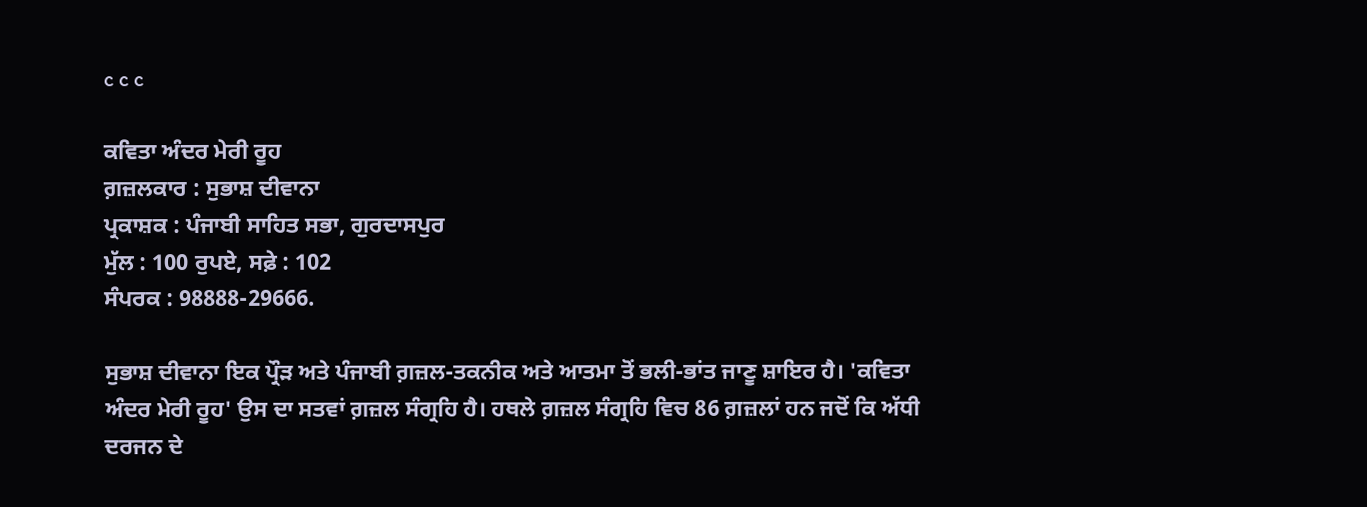c c c

ਕਵਿਤਾ ਅੰਦਰ ਮੇਰੀ ਰੂਹ
ਗ਼ਜ਼ਲਕਾਰ : ਸੁਭਾਸ਼ ਦੀਵਾਨਾ
ਪ੍ਰਕਾਸ਼ਕ : ਪੰਜਾਬੀ ਸਾਹਿਤ ਸਭਾ, ਗੁਰਦਾਸਪੁਰ
ਮੁੱਲ : 100 ਰੁਪਏ, ਸਫ਼ੇ : 102
ਸੰਪਰਕ : 98888-29666.

ਸੁਭਾਸ਼ ਦੀਵਾਨਾ ਇਕ ਪ੍ਰੌੜ ਅਤੇ ਪੰਜਾਬੀ ਗ਼ਜ਼ਲ-ਤਕਨੀਕ ਅਤੇ ਆਤਮਾ ਤੋਂ ਭਲੀ-ਭਾਂਤ ਜਾਣੂ ਸ਼ਾਇਰ ਹੈ। 'ਕਵਿਤਾ ਅੰਦਰ ਮੇਰੀ ਰੂਹ' ਉਸ ਦਾ ਸਤਵਾਂ ਗ਼ਜ਼ਲ ਸੰਗ੍ਰਹਿ ਹੈ। ਹਥਲੇ ਗ਼ਜ਼ਲ ਸੰਗ੍ਰਹਿ ਵਿਚ 86 ਗ਼ਜ਼ਲਾਂ ਹਨ ਜਦੋਂ ਕਿ ਅੱਧੀ ਦਰਜਨ ਦੇ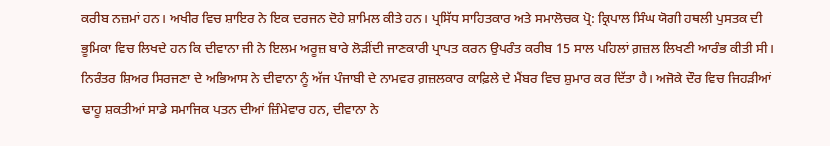ਕਰੀਬ ਨਜ਼ਮਾਂ ਹਨ। ਅਖੀਰ ਵਿਚ ਸ਼ਾਇਰ ਨੇ ਇਕ ਦਰਜਨ ਦੋਹੇ ਸ਼ਾਮਿਲ ਕੀਤੇ ਹਨ। ਪ੍ਰਸਿੱਧ ਸਾਹਿਤਕਾਰ ਅਤੇ ਸਮਾਲੋਚਕ ਪ੍ਰੋ: ਕ੍ਰਿਪਾਲ ਸਿੰਘ ਯੋਗੀ ਹਥਲੀ ਪੁਸਤਕ ਦੀ ਭੂਮਿਕਾ ਵਿਚ ਲਿਖਦੇ ਹਨ ਕਿ ਦੀਵਾਨਾ ਜੀ ਨੇ ਇਲਮ ਅਰੂਜ਼ ਬਾਰੇ ਲੋੜੀਂਦੀ ਜਾਣਕਾਰੀ ਪ੍ਰਾਪਤ ਕਰਨ ਉਪਰੰਤ ਕਰੀਬ 15 ਸਾਲ ਪਹਿਲਾਂ ਗ਼ਜ਼ਲ ਲਿਖਣੀ ਆਰੰਭ ਕੀਤੀ ਸੀ। ਨਿਰੰਤਰ ਸ਼ਿਅਰ ਸਿਰਜਣਾ ਦੇ ਅਭਿਆਸ ਨੇ ਦੀਵਾਨਾ ਨੂੰ ਅੱਜ ਪੰਜਾਬੀ ਦੇ ਨਾਮਵਰ ਗ਼ਜ਼ਲਕਾਰ ਕਾਫ਼ਿਲੇ ਦੇ ਮੈਂਬਰ ਵਿਚ ਸ਼ੁਮਾਰ ਕਰ ਦਿੱਤਾ ਹੈ। ਅਜੋਕੇ ਦੌਰ ਵਿਚ ਜਿਹੜੀਆਂ ਢਾਹੂ ਸ਼ਕਤੀਆਂ ਸਾਡੇ ਸਮਾਜਿਕ ਪਤਨ ਦੀਆਂ ਜ਼ਿੰਮੇਵਾਰ ਹਨ, ਦੀਵਾਨਾ ਨੇ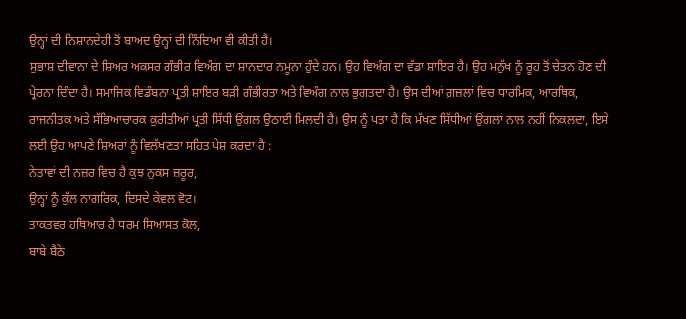ਉਨ੍ਹਾਂ ਦੀ ਨਿਸ਼ਾਨਦੇਹੀ ਤੋਂ ਬਾਅਦ ਉਨ੍ਹਾਂ ਦੀ ਨਿੰਦਿਆ ਵੀ ਕੀਤੀ ਹੈ।
ਸੁਭਾਸ਼ ਦੀਵਾਨਾ ਦੇ ਸ਼ਿਅਰ ਅਕਸਰ ਗੰਭੀਰ ਵਿਅੰਗ ਦਾ ਸ਼ਾਨਦਾਰ ਨਮੂਨਾ ਹੁੰਦੇ ਹਨ। ਉਹ ਵਿਅੰਗ ਦਾ ਵੱਡਾ ਸ਼ਾਇਰ ਹੈ। ਉਹ ਮਨੁੱਖ ਨੂੰ ਰੂਹ ਤੋਂ ਚੇਤਨ ਹੋਣ ਦੀ ਪ੍ਰੇਰਨਾ ਦਿੰਦਾ ਹੈ। ਸਮਾਜਿਕ ਵਿਡੰਬਨਾ ਪ੍ਰਤੀ ਸ਼ਾਇਰ ਬੜੀ ਗੰਭੀਰਤਾ ਅਤੇ ਵਿਅੰਗ ਨਾਲ ਭੁਗਤਦਾ ਹੈ। ਉਸ ਦੀਆਂ ਗ਼ਜ਼ਲਾਂ ਵਿਚ ਧਾਰਮਿਕ, ਆਰਥਿਕ, ਰਾਜਨੀਤਕ ਅਤੇ ਸੱਭਿਆਚਾਰਕ ਕੁਰੀਤੀਆਂ ਪ੍ਰਤੀ ਸਿੱਧੀ ਉਂਗਲ ਉਠਾਈ ਮਿਲਦੀ ਹੈ। ਉਸ ਨੂੰ ਪਤਾ ਹੈ ਕਿ ਮੱਖਣ ਸਿੱਧੀਆਂ ਉਂਗਲਾਂ ਨਾਲ ਨਹੀਂ ਨਿਕਲਦਾ, ਇਸੇ ਲਈ ਉਹ ਆਪਣੇ ਸ਼ਿਅਰਾਂ ਨੂੰ ਵਿਲੱਖਣਤਾ ਸਹਿਤ ਪੇਸ਼ ਕਰਦਾ ਹੈ :
ਨੇਤਾਵਾਂ ਦੀ ਨਜ਼ਰ ਵਿਚ ਹੈ ਕੁਝ ਨੁਕਸ ਜ਼ਰੂਰ,
ਉਨ੍ਹਾਂ ਨੂੰ ਕੁੱਲ ਨਾਗਰਿਕ, ਦਿਸਦੇ ਕੇਵਲ ਵੋਟ।
ਤਾਕਤਵਰ ਹਥਿਆਰ ਹੈ ਧਰਮ ਸਿਆਸਤ ਕੋਲ,
ਬਾਬੇ ਬੈਠੇ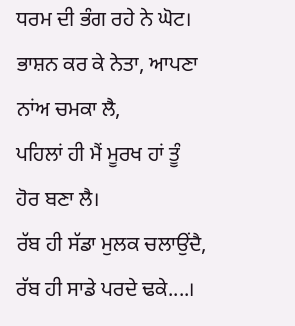ਧਰਮ ਦੀ ਭੰਗ ਰਹੇ ਨੇ ਘੋਟ।
ਭਾਸ਼ਨ ਕਰ ਕੇ ਨੇਤਾ, ਆਪਣਾ ਨਾਂਅ ਚਮਕਾ ਲੈ,
ਪਹਿਲਾਂ ਹੀ ਮੈਂ ਮੂਰਖ ਹਾਂ ਤੂੰ ਹੋਰ ਬਣਾ ਲੈ।
ਰੱਬ ਹੀ ਸੱਡਾ ਮੁਲਕ ਚਲਾਉਂਦੈ, ਰੱਬ ਹੀ ਸਾਡੇ ਪਰਦੇ ਢਕੇ....।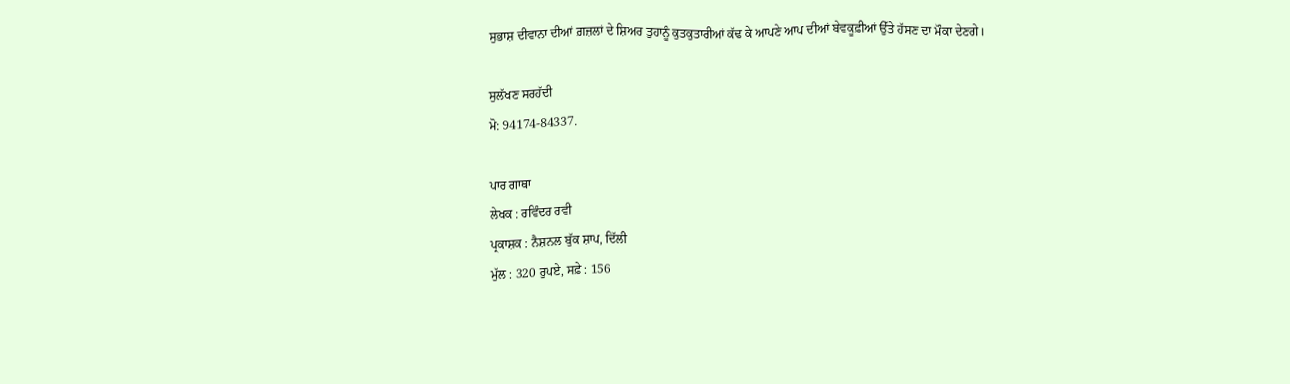ਸੁਭਾਸ਼ ਦੀਵਾਨਾ ਦੀਆਂ ਗ਼ਜ਼ਲਾਂ ਦੇ ਸ਼ਿਅਰ ਤੁਹਾਨੂੰ ਕੁਤਕੁਤਾਰੀਆਂ ਕੱਢ ਕੇ ਆਪਣੇ ਆਪ ਦੀਆਂ ਬੇਵਕੂਫ਼ੀਆਂ ਉੱਤੇ ਹੱਸਣ ਦਾ ਮੌਕਾ ਦੇਣਗੇ।

ਸੁਲੱਖਣ ਸਰਹੱਦੀ
ਮੋ: 94174-84337.

ਪਾਰ ਗਾਥਾ
ਲੇਖਕ : ਰਵਿੰਦਰ ਰਵੀ
ਪ੍ਰਕਾਸ਼ਕ : ਨੈਸ਼ਨਲ ਬੁੱਕ ਸ਼ਾਪ, ਦਿੱਲੀ
ਮੁੱਲ : 320 ਰੁਪਏ, ਸਫ਼ੇ : 156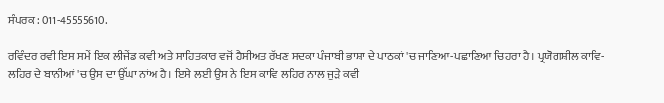ਸੰਪਰਕ : 011-45555610.

ਰਵਿੰਦਰ ਰਵੀ ਇਸ ਸਮੇਂ ਇਕ ਲੀਜੇਂਡ ਕਵੀ ਅਤੇ ਸਾਹਿਤਕਾਰ ਵਜੋਂ ਹੈਸੀਅਤ ਰੱਖਣ ਸਦਕਾ ਪੰਜਾਬੀ ਭਾਸ਼ਾ ਦੇ ਪਾਠਕਾਂ 'ਚ ਜਾਣਿਆ-ਪਛਾਣਿਆ ਚਿਹਰਾ ਹੈ। ਪ੍ਰਯੋਗਸ਼ੀਲ ਕਾਵਿ-ਲਹਿਰ ਦੇ ਬਾਨੀਆਂ 'ਚ ਉਸ ਦਾ ਉੱਘਾ ਨਾਂਅ ਹੈ। ਇਸੇ ਲਈ ਉਸ ਨੇ ਇਸ ਕਾਵਿ ਲਹਿਰ ਨਾਲ ਜੁੜੇ ਕਵੀ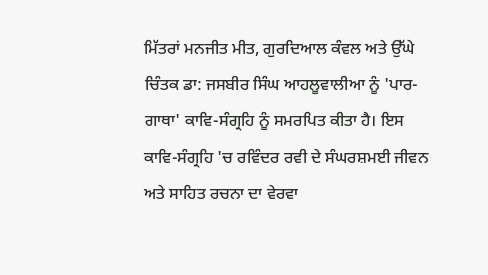ਮਿੱਤਰਾਂ ਮਨਜੀਤ ਮੀਤ, ਗੁਰਦਿਆਲ ਕੰਵਲ ਅਤੇ ਉੱਘੇ ਚਿੰਤਕ ਡਾ: ਜਸਬੀਰ ਸਿੰਘ ਆਹਲੂਵਾਲੀਆ ਨੂੰ 'ਪਾਰ-ਗਾਥਾ' ਕਾਵਿ-ਸੰਗ੍ਰਹਿ ਨੂੰ ਸਮਰਪਿਤ ਕੀਤਾ ਹੈ। ਇਸ ਕਾਵਿ-ਸੰਗ੍ਰਹਿ 'ਚ ਰਵਿੰਦਰ ਰਵੀ ਦੇ ਸੰਘਰਸ਼ਮਈ ਜੀਵਨ ਅਤੇ ਸਾਹਿਤ ਰਚਨਾ ਦਾ ਵੇਰਵਾ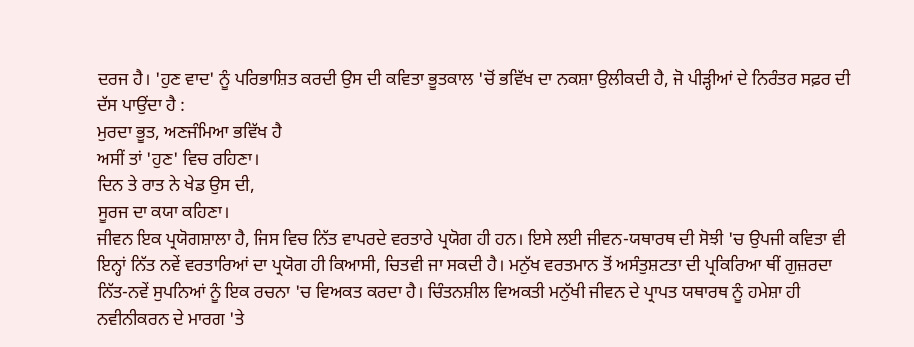ਦਰਜ ਹੈ। 'ਹੁਣ ਵਾਦ' ਨੂੰ ਪਰਿਭਾਸ਼ਿਤ ਕਰਦੀ ਉਸ ਦੀ ਕਵਿਤਾ ਭੂਤਕਾਲ 'ਚੋਂ ਭਵਿੱਖ ਦਾ ਨਕਸ਼ਾ ਉਲੀਕਦੀ ਹੈ, ਜੋ ਪੀੜ੍ਹੀਆਂ ਦੇ ਨਿਰੰਤਰ ਸਫ਼ਰ ਦੀ ਦੱਸ ਪਾਉਂਦਾ ਹੈ :
ਮੁਰਦਾ ਭੂਤ, ਅਣਜੰਮਿਆ ਭਵਿੱਖ ਹੈ
ਅਸੀਂ ਤਾਂ 'ਹੁਣ' ਵਿਚ ਰਹਿਣਾ।
ਦਿਨ ਤੇ ਰਾਤ ਨੇ ਖੇਡ ਉਸ ਦੀ,
ਸੂਰਜ ਦਾ ਕਯਾ ਕਹਿਣਾ।
ਜੀਵਨ ਇਕ ਪ੍ਰਯੋਗਸ਼ਾਲਾ ਹੈ, ਜਿਸ ਵਿਚ ਨਿੱਤ ਵਾਪਰਦੇ ਵਰਤਾਰੇ ਪ੍ਰਯੋਗ ਹੀ ਹਨ। ਇਸੇ ਲਈ ਜੀਵਨ-ਯਥਾਰਥ ਦੀ ਸੋਝੀ 'ਚ ਉਪਜੀ ਕਵਿਤਾ ਵੀ ਇਨ੍ਹਾਂ ਨਿੱਤ ਨਵੇਂ ਵਰਤਾਰਿਆਂ ਦਾ ਪ੍ਰਯੋਗ ਹੀ ਕਿਆਸੀ, ਚਿਤਵੀ ਜਾ ਸਕਦੀ ਹੈ। ਮਨੁੱਖ ਵਰਤਮਾਨ ਤੋਂ ਅਸੰਤੁਸ਼ਟਤਾ ਦੀ ਪ੍ਰਕਿਰਿਆ ਥੀਂ ਗੁਜ਼ਰਦਾ ਨਿੱਤ-ਨਵੇਂ ਸੁਪਨਿਆਂ ਨੂੰ ਇਕ ਰਚਨਾ 'ਚ ਵਿਅਕਤ ਕਰਦਾ ਹੈ। ਚਿੰਤਨਸ਼ੀਲ ਵਿਅਕਤੀ ਮਨੁੱਖੀ ਜੀਵਨ ਦੇ ਪ੍ਰਾਪਤ ਯਥਾਰਥ ਨੂੰ ਹਮੇਸ਼ਾ ਹੀ ਨਵੀਨੀਕਰਨ ਦੇ ਮਾਰਗ 'ਤੇ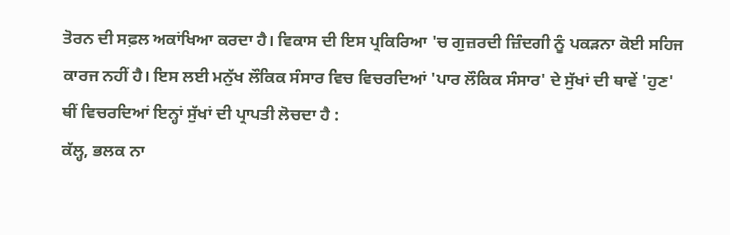ਤੋਰਨ ਦੀ ਸਫ਼ਲ ਅਕਾਂਖਿਆ ਕਰਦਾ ਹੈ। ਵਿਕਾਸ ਦੀ ਇਸ ਪ੍ਰਕਿਰਿਆ 'ਚ ਗੁਜ਼ਰਦੀ ਜ਼ਿੰਦਗੀ ਨੂੰ ਪਕੜਨਾ ਕੋਈ ਸਹਿਜ ਕਾਰਜ ਨਹੀਂ ਹੈ। ਇਸ ਲਈ ਮਨੁੱਖ ਲੌਕਿਕ ਸੰਸਾਰ ਵਿਚ ਵਿਚਰਦਿਆਂ 'ਪਾਰ ਲੌਕਿਕ ਸੰਸਾਰ' ਦੇ ਸੁੱਖਾਂ ਦੀ ਥਾਵੇਂ 'ਹੁਣ' ਥੀਂ ਵਿਚਰਦਿਆਂ ਇਨ੍ਹਾਂ ਸੁੱਖਾਂ ਦੀ ਪ੍ਰਾਪਤੀ ਲੋਚਦਾ ਹੈ :
ਕੱਲ੍ਹ, ਭਲਕ ਨਾ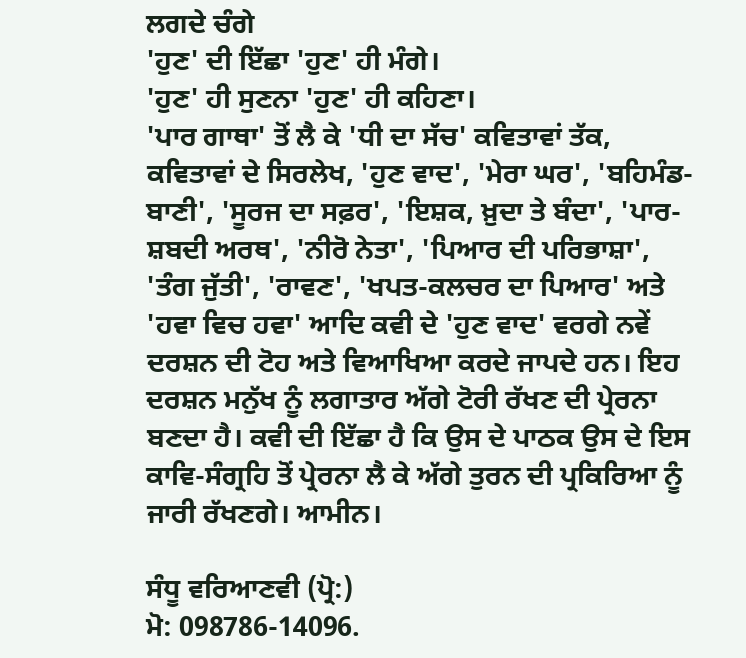ਲਗਦੇ ਚੰਗੇ
'ਹੁਣ' ਦੀ ਇੱਛਾ 'ਹੁਣ' ਹੀ ਮੰਗੇ।
'ਹੁਣ' ਹੀ ਸੁਣਨਾ 'ਹੁਣ' ਹੀ ਕਹਿਣਾ।
'ਪਾਰ ਗਾਥਾ' ਤੋਂ ਲੈ ਕੇ 'ਧੀ ਦਾ ਸੱਚ' ਕਵਿਤਾਵਾਂ ਤੱਕ, ਕਵਿਤਾਵਾਂ ਦੇ ਸਿਰਲੇਖ, 'ਹੁਣ ਵਾਦ', 'ਮੇਰਾ ਘਰ', 'ਬਹਿਮੰਡ-ਬਾਣੀ', 'ਸੂਰਜ ਦਾ ਸਫ਼ਰ', 'ਇਸ਼ਕ, ਖ਼ੁਦਾ ਤੇ ਬੰਦਾ', 'ਪਾਰ-ਸ਼ਬਦੀ ਅਰਥ', 'ਨੀਰੋ ਨੇਤਾ', 'ਪਿਆਰ ਦੀ ਪਰਿਭਾਸ਼ਾ', 'ਤੰਗ ਜੁੱਤੀ', 'ਰਾਵਣ', 'ਖਪਤ-ਕਲਚਰ ਦਾ ਪਿਆਰ' ਅਤੇ 'ਹਵਾ ਵਿਚ ਹਵਾ' ਆਦਿ ਕਵੀ ਦੇ 'ਹੁਣ ਵਾਦ' ਵਰਗੇ ਨਵੇਂ ਦਰਸ਼ਨ ਦੀ ਟੋਹ ਅਤੇ ਵਿਆਖਿਆ ਕਰਦੇ ਜਾਪਦੇ ਹਨ। ਇਹ ਦਰਸ਼ਨ ਮਨੁੱਖ ਨੂੰ ਲਗਾਤਾਰ ਅੱਗੇ ਟੋਰੀ ਰੱਖਣ ਦੀ ਪ੍ਰੇਰਨਾ ਬਣਦਾ ਹੈ। ਕਵੀ ਦੀ ਇੱਛਾ ਹੈ ਕਿ ਉਸ ਦੇ ਪਾਠਕ ਉਸ ਦੇ ਇਸ ਕਾਵਿ-ਸੰਗ੍ਰਹਿ ਤੋਂ ਪ੍ਰੇਰਨਾ ਲੈ ਕੇ ਅੱਗੇ ਤੁਰਨ ਦੀ ਪ੍ਰਕਿਰਿਆ ਨੂੰ ਜਾਰੀ ਰੱਖਣਗੇ। ਆਮੀਨ।

ਸੰਧੂ ਵਰਿਆਣਵੀ (ਪ੍ਰੋ:)
ਮੋ: 098786-14096.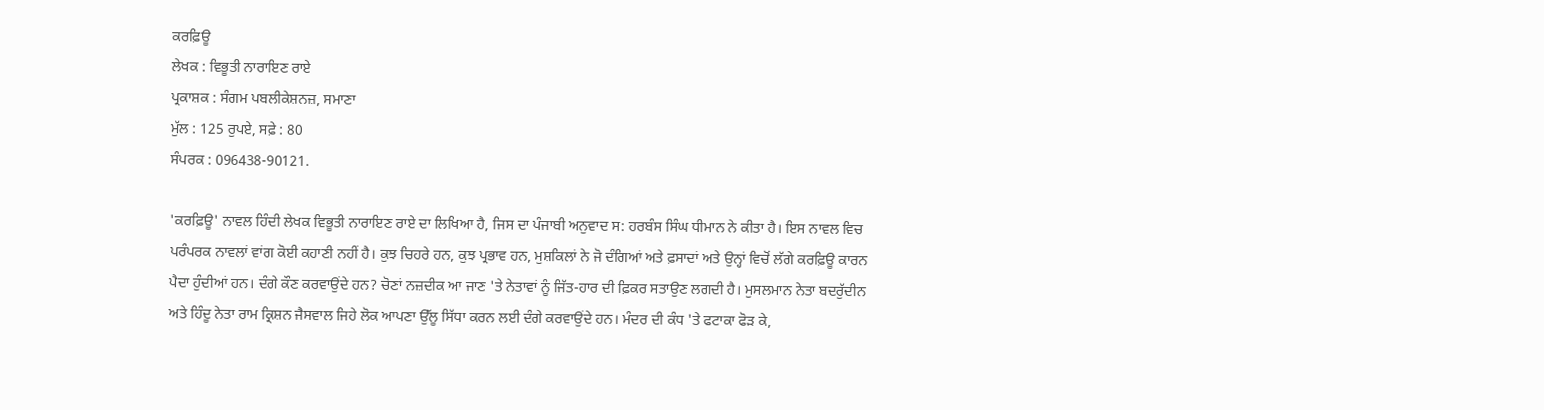ਕਰਫ਼ਿਊ
ਲੇਖਕ : ਵਿਭੂਤੀ ਨਾਰਾਇਣ ਰਾਏ
ਪ੍ਰਕਾਸ਼ਕ : ਸੰਗਮ ਪਬਲੀਕੇਸ਼ਨਜ਼, ਸਮਾਣਾ
ਮੁੱਲ : 125 ਰੁਪਏ, ਸਫ਼ੇ : 80
ਸੰਪਰਕ : 096438-90121.

'ਕਰਫ਼ਿਊ' ਨਾਵਲ ਹਿੰਦੀ ਲੇਖਕ ਵਿਭੂਤੀ ਨਾਰਾਇਣ ਰਾਏ ਦਾ ਲਿਖਿਆ ਹੈ, ਜਿਸ ਦਾ ਪੰਜਾਬੀ ਅਨੁਵਾਦ ਸ: ਹਰਬੰਸ ਸਿੰਘ ਧੀਮਾਨ ਨੇ ਕੀਤਾ ਹੈ। ਇਸ ਨਾਵਲ ਵਿਚ ਪਰੰਪਰਕ ਨਾਵਲਾਂ ਵਾਂਗ ਕੋਈ ਕਹਾਣੀ ਨਹੀਂ ਹੈ। ਕੁਝ ਚਿਹਰੇ ਹਨ, ਕੁਝ ਪ੍ਰਭਾਵ ਹਨ, ਮੁਸ਼ਕਿਲਾਂ ਨੇ ਜੋ ਦੰਗਿਆਂ ਅਤੇ ਫ਼ਸਾਦਾਂ ਅਤੇ ਉਨ੍ਹਾਂ ਵਿਚੋਂ ਲੱਗੇ ਕਰਫ਼ਿਊ ਕਾਰਨ ਪੈਦਾ ਹੁੰਦੀਆਂ ਹਨ। ਦੰਗੇ ਕੌਣ ਕਰਵਾਉਂਦੇ ਹਨ? ਚੋਣਾਂ ਨਜ਼ਦੀਕ ਆ ਜਾਣ 'ਤੇ ਨੇਤਾਵਾਂ ਨੂੰ ਜਿੱਤ-ਹਾਰ ਦੀ ਫ਼ਿਕਰ ਸਤਾਉਣ ਲਗਦੀ ਹੈ। ਮੁਸਲਮਾਨ ਨੇਤਾ ਬਦਰੁੱਦੀਨ ਅਤੇ ਹਿੰਦੂ ਨੇਤਾ ਰਾਮ ਕ੍ਰਿਸ਼ਨ ਜੈਸਵਾਲ ਜਿਹੇ ਲੋਕ ਆਪਣਾ ਉੱਲੂ ਸਿੱਧਾ ਕਰਨ ਲਈ ਦੰਗੇ ਕਰਵਾਉਂਦੇ ਹਨ। ਮੰਦਰ ਦੀ ਕੰਧ 'ਤੇ ਫਟਾਕਾ ਫੋੜ ਕੇ,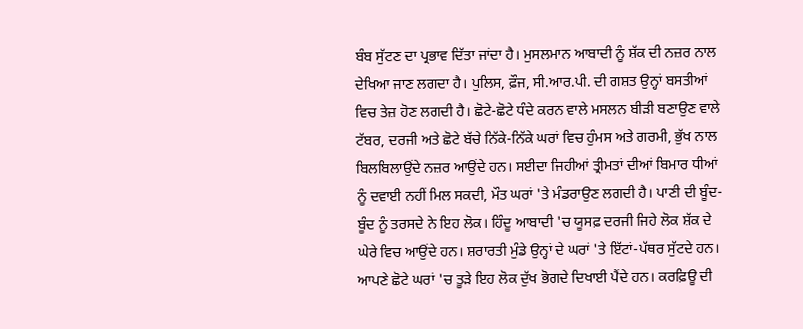ਬੰਬ ਸੁੱਟਣ ਦਾ ਪ੍ਰਭਾਵ ਦਿੱਤਾ ਜਾਂਦਾ ਹੈ। ਮੁਸਲਮਾਨ ਆਬਾਦੀ ਨੂੰ ਸ਼ੱਕ ਦੀ ਨਜ਼ਰ ਨਾਲ ਦੇਖਿਆ ਜਾਣ ਲਗਦਾ ਹੈ। ਪੁਲਿਸ, ਫ਼ੌਜ, ਸੀ.ਆਰ.ਪੀ. ਦੀ ਗਸ਼ਤ ਉਨ੍ਹਾਂ ਬਸਤੀਆਂ ਵਿਚ ਤੇਜ਼ ਹੋਣ ਲਗਦੀ ਹੈ। ਛੋਟੇ-ਛੋਟੇ ਧੰਦੇ ਕਰਨ ਵਾਲੇ ਮਸਲਨ ਬੀੜੀ ਬਣਾਉਣ ਵਾਲੇ ਟੱਬਰ, ਦਰਜੀ ਅਤੇ ਛੋਟੇ ਬੱਚੇ ਨਿੱਕੇ-ਨਿੱਕੇ ਘਰਾਂ ਵਿਚ ਹੁੰਮਸ ਅਤੇ ਗਰਮੀ, ਭੁੱਖ ਨਾਲ ਬਿਲਬਿਲਾਉਂਦੇ ਨਜ਼ਰ ਆਉਂਦੇ ਹਨ। ਸਈਦਾ ਜਿਹੀਆਂ ਤ੍ਰੀਮਤਾਂ ਦੀਆਂ ਬਿਮਾਰ ਧੀਆਂ ਨੂੰ ਦਵਾਈ ਨਹੀਂ ਮਿਲ ਸਕਦੀ, ਮੌਤ ਘਰਾਂ 'ਤੇ ਮੰਡਰਾਉਣ ਲਗਦੀ ਹੈ। ਪਾਣੀ ਦੀ ਬੂੰਦ-ਬੂੰਦ ਨੂੰ ਤਰਸਦੇ ਨੇ ਇਹ ਲੋਕ। ਹਿੰਦੂ ਆਬਾਦੀ 'ਚ ਯੂਸਫ਼ ਦਰਜੀ ਜਿਹੇ ਲੋਕ ਸ਼ੱਕ ਦੇ ਘੇਰੇ ਵਿਚ ਆਉਂਦੇ ਹਨ। ਸ਼ਰਾਰਤੀ ਮੁੰਡੇ ਉਨ੍ਹਾਂ ਦੇ ਘਰਾਂ 'ਤੇ ਇੱਟਾਂ-ਪੱਥਰ ਸੁੱਟਦੇ ਹਨ। ਆਪਣੇ ਛੋਟੇ ਘਰਾਂ 'ਚ ਤੂੜੇ ਇਹ ਲੋਕ ਦੁੱਖ ਭੋਗਦੇ ਦਿਖਾਈ ਪੈਂਦੇ ਹਨ। ਕਰਫ਼ਿਊ ਦੀ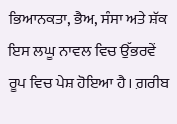ਭਿਆਨਕਤਾ, ਭੈਅ, ਸੰਸਾ ਅਤੇ ਸ਼ੱਕ ਇਸ ਲਘੂ ਨਾਵਲ ਵਿਚ ਉੱਭਰਵੇਂ ਰੂਪ ਵਿਚ ਪੇਸ਼ ਹੋਇਆ ਹੈ। ਗ਼ਰੀਬ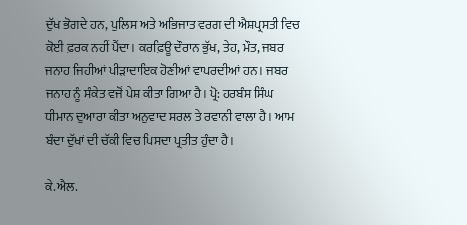ਦੁੱਖ ਭੋਗਦੇ ਹਨ, ਪੁਲਿਸ ਅਤੇ ਅਭਿਜਾਤ ਵਰਗ ਦੀ ਐਸ਼ਪ੍ਰਸਤੀ ਵਿਚ ਕੋਈ ਫ਼ਰਕ ਨਹੀਂ ਪੈਂਦਾ। ਕਰਫ਼ਿਊ ਦੌਰਾਨ ਭੁੱਖ, ਤੇਹ, ਮੌਤ, ਜਬਰ ਜਨਾਹ ਜਿਹੀਆਂ ਪੀੜਾਦਾਇਕ ਹੋਣੀਆਂ ਵਾਪਰਦੀਆਂ ਹਨ। ਜਬਰ ਜਨਾਹ ਨੂੰ ਸੰਕੇਤ ਵਜੋਂ ਪੇਸ਼ ਕੀਤਾ ਗਿਆ ਹੈ। ਪ੍ਰੋ: ਹਰਬੰਸ ਸਿੰਘ ਧੀਮਾਨ ਦੁਆਰਾ ਕੀਤਾ ਅਨੁਵਾਦ ਸਰਲ ਤੇ ਰਵਾਨੀ ਵਾਲਾ ਹੈ। ਆਮ ਬੰਦਾ ਦੁੱਖਾਂ ਦੀ ਚੱਕੀ ਵਿਚ ਪਿਸਦਾ ਪ੍ਰਤੀਤ ਹੁੰਦਾ ਹੈ।

ਕੇ.ਐਲ.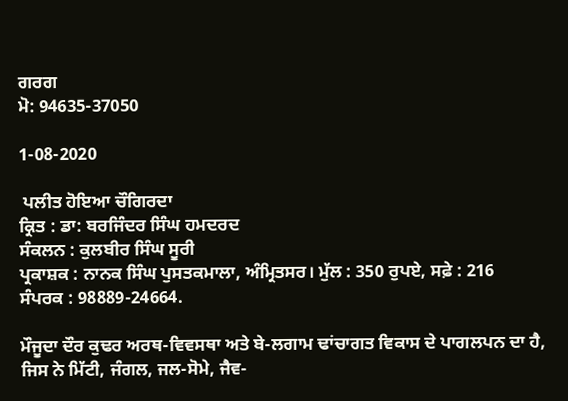ਗਰਗ
ਮੋ: 94635-37050

1-08-2020

 ਪਲੀਤ ਹੋਇਆ ਚੌਗਿਰਦਾ
ਕ੍ਰਿਤ : ਡਾ: ਬਰਜਿੰਦਰ ਸਿੰਘ ਹਮਦਰਦ
ਸੰਕਲਨ : ਕੁਲਬੀਰ ਸਿੰਘ ਸੂਰੀ
ਪ੍ਰਕਾਸ਼ਕ : ਨਾਨਕ ਸਿੰਘ ਪੁਸਤਕਮਾਲਾ, ਅੰਮ੍ਰਿਤਸਰ। ਮੁੱਲ : 350 ਰੁਪਏ, ਸਫ਼ੇ : 216
ਸੰਪਰਕ : 98889-24664.

ਮੌਜੂਦਾ ਦੌਰ ਕੁਢਰ ਅਰਥ-ਵਿਵਸਥਾ ਅਤੇ ਬੇ-ਲਗਾਮ ਢਾਂਚਾਗਤ ਵਿਕਾਸ ਦੇ ਪਾਗਲਪਨ ਦਾ ਹੈ, ਜਿਸ ਨੇ ਮਿੱਟੀ, ਜੰਗਲ, ਜਲ-ਸੋਮੇ, ਜੈਵ-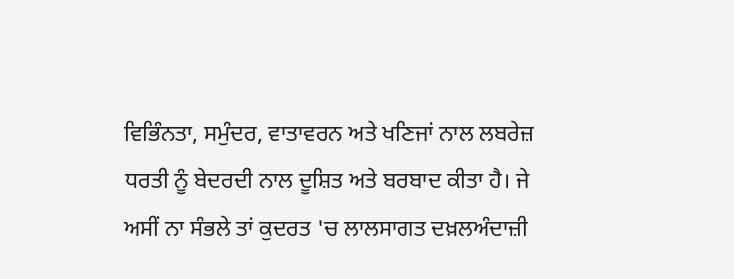ਵਿਭਿੰਨਤਾ, ਸਮੁੰਦਰ, ਵਾਤਾਵਰਨ ਅਤੇ ਖਣਿਜਾਂ ਨਾਲ ਲਬਰੇਜ਼ ਧਰਤੀ ਨੂੰ ਬੇਦਰਦੀ ਨਾਲ ਦੂਸ਼ਿਤ ਅਤੇ ਬਰਬਾਦ ਕੀਤਾ ਹੈ। ਜੇ ਅਸੀਂ ਨਾ ਸੰਭਲੇ ਤਾਂ ਕੁਦਰਤ 'ਚ ਲਾਲਸਾਗਤ ਦਖ਼ਲਅੰਦਾਜ਼ੀ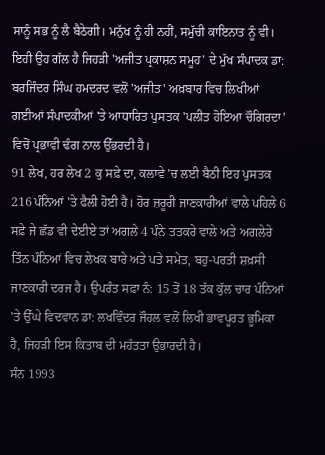ਸਾਨੂੰ ਸਭ ਨੂੰ ਲੈ ਬੈਠੇਗੀ। ਮਨੁੱਖ ਨੂੰ ਹੀ ਨਹੀਂ, ਸਮੁੱਚੀ ਕਾਇਨਾਤ ਨੂੰ ਵੀ। ਇਹੀ ਉਹ ਗੱਲ ਹੈ ਜਿਹੜੀ 'ਅਜੀਤ ਪ੍ਰਕਾਸ਼ਨ ਸਮੂਹ' ਦੇ ਮੁੱਖ ਸੰਪਾਦਕ ਡਾ: ਬਰਜਿੰਦਰ ਸਿੰਘ ਹਮਦਰਦ ਵਲੋਂ 'ਅਜੀਤ' ਅਖ਼ਬਾਰ ਵਿਚ ਲਿਖੀਆਂ ਗਈਆਂ ਸੰਪਾਦਕੀਆਂ 'ਤੇ ਆਧਾਰਿਤ ਪੁਸਤਕ 'ਪਲੀਤ ਹੋਇਆ ਚੌਗਿਰਦਾ' ਵਿਚੋਂ ਪ੍ਰਭਾਵੀ ਢੰਗ ਨਾਲ ਉੱਭਰਦੀ ਹੈ।
91 ਲੇਖ, ਹਰ ਲੇਖ 2 ਕੁ ਸਫ਼ੇ ਦਾ, ਕਲਾਵੇ 'ਚ ਲਈ ਬੈਠੀ ਇਹ ਪੁਸਤਕ 216 ਪੰਨਿਆਂ 'ਤੇ ਫੈਲੀ ਹੋਈ ਹੈ। ਹੋਰ ਜ਼ਰੂਰੀ ਜਾਣਕਾਰੀਆਂ ਵਾਲੇ ਪਹਿਲੇ 6 ਸਫ਼ੇ ਜੇ ਛੱਡ ਵੀ ਦੇਈਏ ਤਾਂ ਅਗਲੇ 4 ਪੰਨੇ ਤਤਕਰੇ ਵਾਲੇ ਅਤੇ ਅਗਲੇਰੇ ਤਿੰਨ ਪੰਨਿਆਂ ਵਿਚ ਲੇਖਕ ਬਾਰੇ ਅਤੇ ਪਤੇ ਸਮੇਤ, ਬਹੁ-ਪਰਤੀ ਸ਼ਖ਼ਸੀ ਜਾਣਕਾਰੀ ਦਰਜ ਹੈ। ਉਪਰੰਤ ਸਫ਼ਾ ਨੰ: 15 ਤੋਂ 18 ਤੱਕ ਕੁੱਲ ਚਾਰ ਪੰਨਿਆਂ 'ਤੇ ਉੱਘੇ ਵਿਦਵਾਨ ਡਾ: ਲਖਵਿੰਦਰ ਜੌਹਲ ਵਲੋਂ ਲਿਖੀ ਭਾਵਪੂਰਤ ਭੂਮਿਕਾ ਹੈ, ਜਿਹੜੀ ਇਸ ਕਿਤਾਬ ਦੀ ਮਹੱਤਤਾ ਉਭਾਰਦੀ ਹੈ।
ਸੰਨ 1993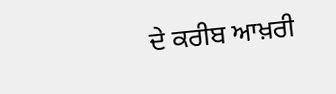ਦੇ ਕਰੀਬ ਆਖ਼ਰੀ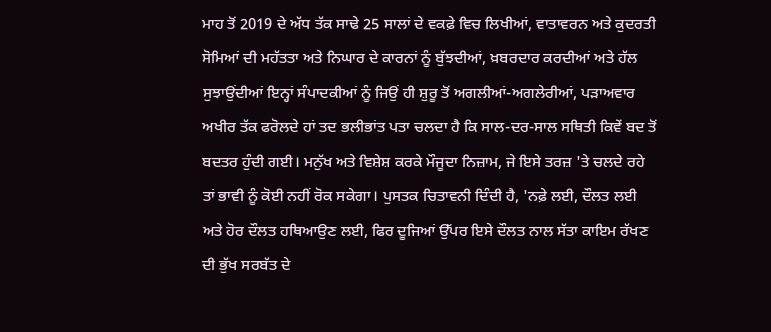ਮਾਹ ਤੋਂ 2019 ਦੇ ਅੱਧ ਤੱਕ ਸਾਢੇ 25 ਸਾਲਾਂ ਦੇ ਵਕਫ਼ੇ ਵਿਚ ਲਿਖੀਆਂ, ਵਾਤਾਵਰਨ ਅਤੇ ਕੁਦਰਤੀ ਸੋਮਿਆਂ ਦੀ ਮਹੱਤਤਾ ਅਤੇ ਨਿਘਾਰ ਦੇ ਕਾਰਨਾਂ ਨੂੰ ਬੁੱਝਦੀਆਂ, ਖ਼ਬਰਦਾਰ ਕਰਦੀਆਂ ਅਤੇ ਹੱਲ ਸੁਝਾਉਂਦੀਆਂ ਇਨ੍ਹਾਂ ਸੰਪਾਦਕੀਆਂ ਨੂੰ ਜਿਉਂ ਹੀ ਸ਼ੁਰੂ ਤੋਂ ਅਗਲੀਆਂ-ਅਗਲੇਰੀਆਂ, ਪੜਾਅਵਾਰ ਅਖੀਰ ਤੱਕ ਫਰੋਲਦੇ ਹਾਂ ਤਦ ਭਲੀਭਾਂਤ ਪਤਾ ਚਲਦਾ ਹੈ ਕਿ ਸਾਲ-ਦਰ-ਸਾਲ ਸਥਿਤੀ ਕਿਵੇਂ ਬਦ ਤੋਂ ਬਦਤਰ ਹੁੰਦੀ ਗਈ। ਮਨੁੱਖ ਅਤੇ ਵਿਸ਼ੇਸ਼ ਕਰਕੇ ਮੌਜੂਦਾ ਨਿਜ਼ਾਮ, ਜੇ ਇਸੇ ਤਰਜ਼ 'ਤੇ ਚਲਦੇ ਰਹੇ ਤਾਂ ਭਾਵੀ ਨੂੰ ਕੋਈ ਨਹੀਂ ਰੋਕ ਸਕੇਗਾ। ਪੁਸਤਕ ਚਿਤਾਵਨੀ ਦਿੰਦੀ ਹੈ, 'ਨਫ਼ੇ ਲਈ, ਦੌਲਤ ਲਈ ਅਤੇ ਹੋਰ ਦੌਲਤ ਹਥਿਆਉਣ ਲਈ, ਫਿਰ ਦੂਜਿਆਂ ਉੱਪਰ ਇਸੇ ਦੌਲਤ ਨਾਲ ਸੱਤਾ ਕਾਇਮ ਰੱਖਣ ਦੀ ਭੁੱਖ ਸਰਬੱਤ ਦੇ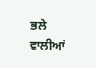ਭਲੇ ਵਾਲੀਆਂ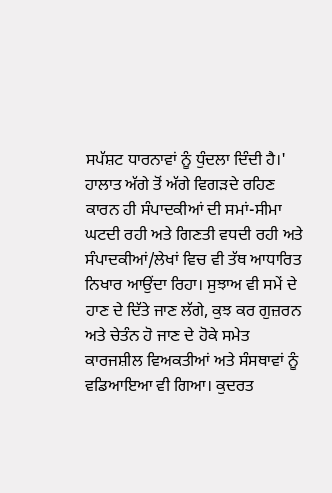ਸਪੱਸ਼ਟ ਧਾਰਨਾਵਾਂ ਨੂੰ ਧੁੰਦਲਾ ਦਿੰਦੀ ਹੈ।'
ਹਾਲਾਤ ਅੱਗੇ ਤੋਂ ਅੱਗੇ ਵਿਗੜਦੇ ਰਹਿਣ ਕਾਰਨ ਹੀ ਸੰਪਾਦਕੀਆਂ ਦੀ ਸਮਾਂ-ਸੀਮਾ ਘਟਦੀ ਰਹੀ ਅਤੇ ਗਿਣਤੀ ਵਧਦੀ ਰਹੀ ਅਤੇ ਸੰਪਾਦਕੀਆਂ/ਲੇਖਾਂ ਵਿਚ ਵੀ ਤੱਥ ਆਧਾਰਿਤ ਨਿਖਾਰ ਆਉਂਦਾ ਰਿਹਾ। ਸੁਝਾਅ ਵੀ ਸਮੇਂ ਦੇ ਹਾਣ ਦੇ ਦਿੱਤੇ ਜਾਣ ਲੱਗੇ, ਕੁਝ ਕਰ ਗੁਜ਼ਰਨ ਅਤੇ ਚੇਤੰਨ ਹੋ ਜਾਣ ਦੇ ਹੋਕੇ ਸਮੇਤ ਕਾਰਜਸ਼ੀਲ ਵਿਅਕਤੀਆਂ ਅਤੇ ਸੰਸਥਾਵਾਂ ਨੂੰ ਵਡਿਆਇਆ ਵੀ ਗਿਆ। ਕੁਦਰਤ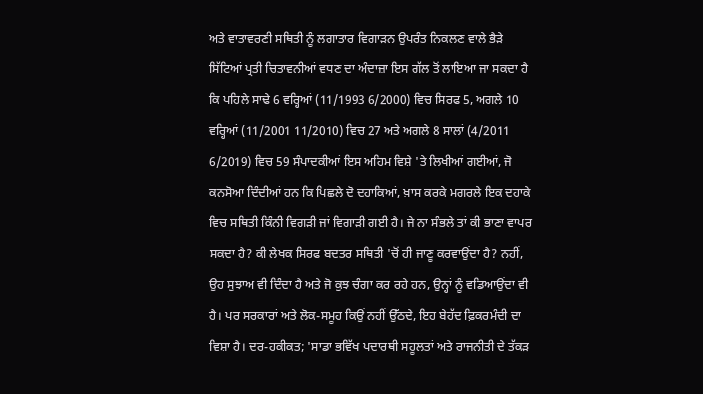ਅਤੇ ਵਾਤਾਵਰਣੀ ਸਥਿਤੀ ਨੂੰ ਲਗਾਤਾਰ ਵਿਗਾੜਨ ਉਪਰੰਤ ਨਿਕਲਣ ਵਾਲੇ ਭੈੜੇ ਸਿੱਟਿਆਂ ਪ੍ਰਤੀ ਚਿਤਾਵਨੀਆਂ ਵਧਣ ਦਾ ਅੰਦਾਜ਼ਾ ਇਸ ਗੱਲ ਤੋਂ ਲਾਇਆ ਜਾ ਸਕਦਾ ਹੈ ਕਿ ਪਹਿਲੇ ਸਾਢੇ 6 ਵਰ੍ਹਿਆਂ (11/1993 6/2000) ਵਿਚ ਸਿਰਫ 5, ਅਗਲੇ 10 ਵਰ੍ਹਿਆਂ (11/2001 11/2010) ਵਿਚ 27 ਅਤੇ ਅਗਲੇ 8 ਸਾਲਾਂ (4/2011 6/2019) ਵਿਚ 59 ਸੰਪਾਦਕੀਆਂ ਇਸ ਅਹਿਮ ਵਿਸ਼ੇ 'ਤੇ ਲਿਖੀਆਂ ਗਈਆਂ, ਜੋ ਕਨਸੋਆ ਦਿੰਦੀਆਂ ਹਨ ਕਿ ਪਿਛਲੇ ਦੋ ਦਹਾਕਿਆਂ, ਖ਼ਾਸ ਕਰਕੇ ਮਗਰਲੇ ਇਕ ਦਹਾਕੇ ਵਿਚ ਸਥਿਤੀ ਕਿੰਨੀ ਵਿਗੜੀ ਜਾਂ ਵਿਗਾੜੀ ਗਈ ਹੈ। ਜੇ ਨਾ ਸੰਭਲੇ ਤਾਂ ਕੀ ਭਾਣਾ ਵਾਪਰ ਸਕਦਾ ਹੈ? ਕੀ ਲੇਖਕ ਸਿਰਫ ਬਦਤਰ ਸਥਿਤੀ 'ਚੋਂ ਹੀ ਜਾਣੂ ਕਰਵਾਉਂਦਾ ਹੈ? ਨਹੀਂ, ਉਹ ਸੁਝਾਅ ਵੀ ਦਿੰਦਾ ਹੈ ਅਤੇ ਜੋ ਕੁਝ ਚੰਗਾ ਕਰ ਰਹੇ ਹਨ, ਉਨ੍ਹਾਂ ਨੂੰ ਵਡਿਆਉਂਦਾ ਵੀ ਹੈ। ਪਰ ਸਰਕਾਰਾਂ ਅਤੇ ਲੋਕ-ਸਮੂਹ ਕਿਉਂ ਨਹੀਂ ਉੱਠਦੇ, ਇਹ ਬੇਹੱਦ ਫ਼ਿਕਰਮੰਦੀ ਦਾ ਵਿਸ਼ਾ ਹੈ। ਦਰ-ਹਕੀਕਤ; 'ਸਾਡਾ ਭਵਿੱਖ ਪਦਾਰਥੀ ਸਹੂਲਤਾਂ ਅਤੇ ਰਾਜਨੀਤੀ ਦੇ ਤੱਕੜ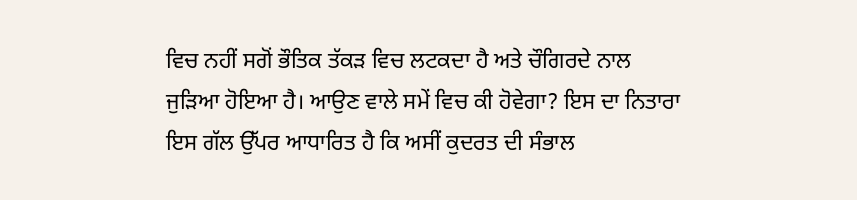ਵਿਚ ਨਹੀਂ ਸਗੋਂ ਭੌਤਿਕ ਤੱਕੜ ਵਿਚ ਲਟਕਦਾ ਹੈ ਅਤੇ ਚੌਗਿਰਦੇ ਨਾਲ ਜੁੜਿਆ ਹੋਇਆ ਹੈ। ਆਉਣ ਵਾਲੇ ਸਮੇਂ ਵਿਚ ਕੀ ਹੋਵੇਗਾ? ਇਸ ਦਾ ਨਿਤਾਰਾ ਇਸ ਗੱਲ ਉੱਪਰ ਆਧਾਰਿਤ ਹੈ ਕਿ ਅਸੀਂ ਕੁਦਰਤ ਦੀ ਸੰਭਾਲ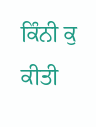ਕਿੰਨੀ ਕੁ ਕੀਤੀ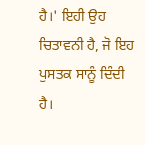ਹੈ।' ਇਹੀ ਉਹ ਚਿਤਾਵਨੀ ਹੈ, ਜੋ ਇਹ ਪੁਸਤਕ ਸਾਨੂੰ ਦਿੰਦੀ ਹੈ।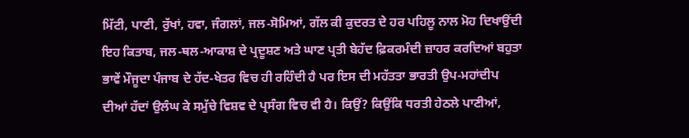ਮਿੱਟੀ, ਪਾਣੀ, ਰੁੱਖਾਂ, ਹਵਾ, ਜੰਗਲਾਂ, ਜਲ-ਸੋਮਿਆਂ, ਗੱਲ ਕੀ ਕੁਦਰਤ ਦੇ ਹਰ ਪਹਿਲੂ ਨਾਲ ਮੋਹ ਦਿਖਾਉਂਦੀ ਇਹ ਕਿਤਾਬ, ਜਲ-ਥਲ-ਆਕਾਸ਼ ਦੇ ਪ੍ਰਦੂਸ਼ਣ ਅਤੇ ਘਾਣ ਪ੍ਰਤੀ ਬੇਹੱਦ ਫ਼ਿਕਰਮੰਦੀ ਜ਼ਾਹਰ ਕਰਦਿਆਂ ਬਹੁਤਾ ਭਾਵੇਂ ਮੌਜੂਦਾ ਪੰਜਾਬ ਦੇ ਹੱਦ-ਖੇਤਰ ਵਿਚ ਹੀ ਰਹਿੰਦੀ ਹੈ ਪਰ ਇਸ ਦੀ ਮਹੱਤਤਾ ਭਾਰਤੀ ਉਪ-ਮਹਾਂਦੀਪ ਦੀਆਂ ਹੱਦਾਂ ਉਲੰਘ ਕੇ ਸਮੁੱਚੇ ਵਿਸ਼ਵ ਦੇ ਪ੍ਰਸੰਗ ਵਿਚ ਵੀ ਹੈ। ਕਿਉਂ? ਕਿਉਂਕਿ ਧਰਤੀ ਹੇਠਲੇ ਪਾਣੀਆਂ,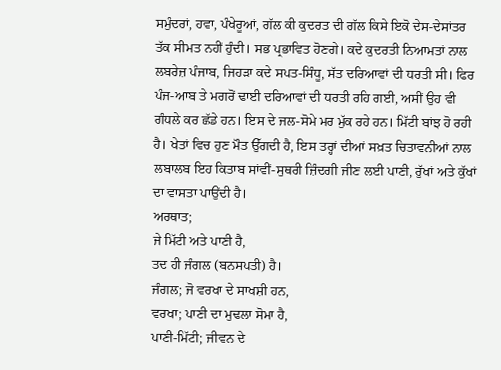ਸਮੁੰਦਰਾਂ, ਹਵਾ, ਪੰਖੇਰੂਆਂ, ਗੱਲ ਕੀ ਕੁਦਰਤ ਦੀ ਗੱਲ ਕਿਸੇ ਇਕੋ ਦੇਸ-ਦੇਸਾਂਤਰ ਤੱਕ ਸੀਮਤ ਨਹੀਂ ਹੁੰਦੀ। ਸਭ ਪ੍ਰਭਾਵਿਤ ਹੋਣਗੇ। ਕਦੇ ਕੁਦਰਤੀ ਨਿਆਮਤਾਂ ਨਾਲ ਲਬਰੇਜ਼ ਪੰਜਾਬ, ਜਿਹੜਾ ਕਦੇ ਸਪਤ-ਸਿੰਧੂ, ਸੱਤ ਦਰਿਆਵਾਂ ਦੀ ਧਰਤੀ ਸੀ। ਫਿਰ ਪੰਜ-ਆਬ ਤੇ ਮਗਰੋਂ ਢਾਈ ਦਰਿਆਵਾਂ ਦੀ ਧਰਤੀ ਰਹਿ ਗਈ, ਅਸੀਂ ਉਹ ਵੀ ਗੰਧਲੇ ਕਰ ਛੱਡੇ ਹਨ। ਇਸ ਦੇ ਜਲ-ਸੋਮੇ ਮਰ ਮੁੱਕ ਰਹੇ ਹਨ। ਮਿੱਟੀ ਬਾਂਝ ਹੋ ਰਹੀ ਹੈ। ਖੇਤਾਂ ਵਿਚ ਹੁਣ ਮੌਤ ਉੱਗਦੀ ਹੈ, ਇਸ ਤਰ੍ਹਾਂ ਦੀਆਂ ਸਖ਼ਤ ਚਿਤਾਵਨੀਆਂ ਨਾਲ ਲਬਾਲਬ ਇਹ ਕਿਤਾਬ ਸਾਂਵੀਂ-ਸੁਥਰੀ ਜ਼ਿੰਦਗੀ ਜੀਣ ਲਈ ਪਾਣੀ, ਰੁੱਖਾਂ ਅਤੇ ਕੁੱਖਾਂ ਦਾ ਵਾਸਤਾ ਪਾਉਂਦੀ ਹੈ।
ਅਰਥਾਤ;
ਜੇ ਮਿੱਟੀ ਅਤੇ ਪਾਣੀ ਹੈ,
ਤਦ ਹੀ ਜੰਗਲ (ਬਨਸਪਤੀ) ਹੈ।
ਜੰਗਲ; ਜੋ ਵਰਖਾ ਦੇ ਸਾਖਸ਼ੀ ਹਨ,
ਵਰਖਾ; ਪਾਣੀ ਦਾ ਮੁਢਲਾ ਸੋਮਾ ਹੈ,
ਪਾਣੀ-ਮਿੱਟੀ; ਜੀਵਨ ਦੇ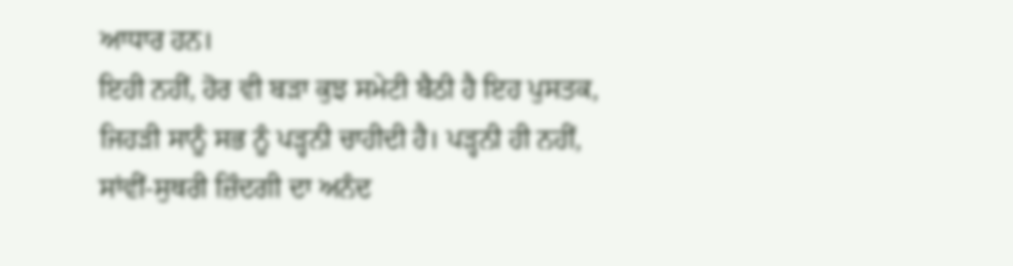ਆਧਾਰ ਹਨ।
ਇਹੀ ਨਹੀਂ, ਹੋਰ ਵੀ ਬੜਾ ਕੁਝ ਸਮੇਟੀ ਬੈਠੀ ਹੈ ਇਹ ਪੁਸਤਕ, ਜਿਹੜੀ ਸਾਨੂੰ ਸਭ ਨੂੰ ਪੜ੍ਹਨੀ ਚਾਹੀਦੀ ਹੈ। ਪੜ੍ਹਨੀ ਹੀ ਨਹੀਂ, ਸਾਂਵੀਂ-ਸੁਥਰੀ ਜ਼ਿੰਦਗੀ ਦਾ ਅਨੰਦ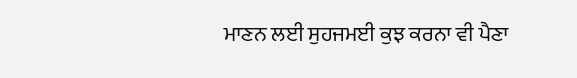ਮਾਣਨ ਲਈ ਸੁਹਜਮਈ ਕੁਝ ਕਰਨਾ ਵੀ ਪੈਣਾ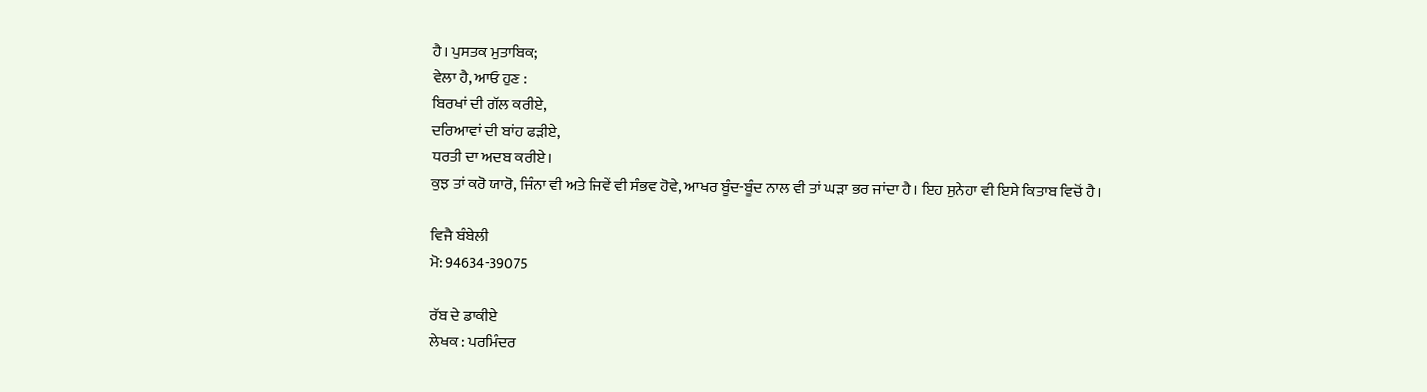ਹੈ। ਪੁਸਤਕ ਮੁਤਾਬਿਕ;
ਵੇਲਾ ਹੈ, ਆਓ ਹੁਣ :
ਬਿਰਖਾਂ ਦੀ ਗੱਲ ਕਰੀਏ,
ਦਰਿਆਵਾਂ ਦੀ ਬਾਂਹ ਫੜੀਏ,
ਧਰਤੀ ਦਾ ਅਦਬ ਕਰੀਏ।
ਕੁਝ ਤਾਂ ਕਰੋ ਯਾਰੋ, ਜਿੰਨਾ ਵੀ ਅਤੇ ਜਿਵੇਂ ਵੀ ਸੰਭਵ ਹੋਵੇ, ਆਖਰ ਬੂੰਦ-ਬੂੰਦ ਨਾਲ ਵੀ ਤਾਂ ਘੜਾ ਭਰ ਜਾਂਦਾ ਹੈ। ਇਹ ਸੁਨੇਹਾ ਵੀ ਇਸੇ ਕਿਤਾਬ ਵਿਚੋਂ ਹੈ।

ਵਿਜੈ ਬੰਬੇਲੀ
ਮੋ: 94634-39075

ਰੱਬ ਦੇ ਡਾਕੀਏ
ਲੇਖਕ : ਪਰਮਿੰਦਰ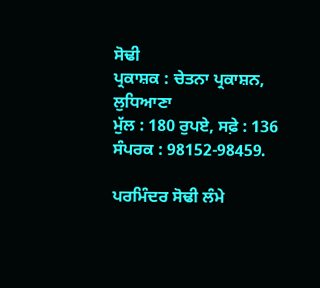ਸੋਢੀ
ਪ੍ਰਕਾਸ਼ਕ : ਚੇਤਨਾ ਪ੍ਰਕਾਸ਼ਨ, ਲੁਧਿਆਣਾ
ਮੁੱਲ : 180 ਰੁਪਏ, ਸਫ਼ੇ : 136
ਸੰਪਰਕ : 98152-98459.

ਪਰਮਿੰਦਰ ਸੋਢੀ ਲੰਮੇ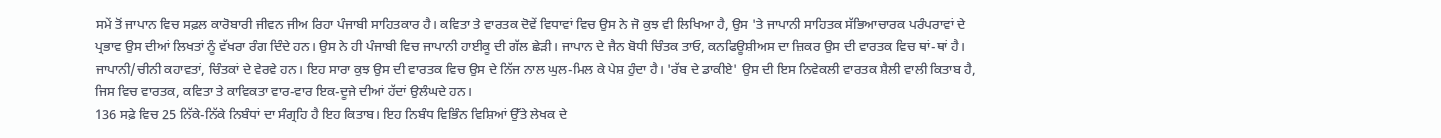ਸਮੇਂ ਤੋਂ ਜਾਪਾਨ ਵਿਚ ਸਫ਼ਲ ਕਾਰੋਬਾਰੀ ਜੀਵਨ ਜੀਅ ਰਿਹਾ ਪੰਜਾਬੀ ਸਾਹਿਤਕਾਰ ਹੈ। ਕਵਿਤਾ ਤੇ ਵਾਰਤਕ ਦੋਵੇਂ ਵਿਧਾਵਾਂ ਵਿਚ ਉਸ ਨੇ ਜੋ ਕੁਝ ਵੀ ਲਿਖਿਆ ਹੈ, ਉਸ 'ਤੇ ਜਾਪਾਨੀ ਸਾਹਿਤਕ ਸੱਭਿਆਚਾਰਕ ਪਰੰਪਰਾਵਾਂ ਦੇ ਪ੍ਰਭਾਵ ਉਸ ਦੀਆਂ ਲਿਖਤਾਂ ਨੂੰ ਵੱਖਰਾ ਰੰਗ ਦਿੰਦੇ ਹਨ। ਉਸ ਨੇ ਹੀ ਪੰਜਾਬੀ ਵਿਚ ਜਾਪਾਨੀ ਹਾਈਕੂ ਦੀ ਗੱਲ ਛੇੜੀ। ਜਾਪਾਨ ਦੇ ਜੈਨ ਬੋਧੀ ਚਿੰਤਕ ਤਾਓ, ਕਨਫਿਊਸ਼ੀਅਸ ਦਾ ਜ਼ਿਕਰ ਉਸ ਦੀ ਵਾਰਤਕ ਵਿਚ ਥਾਂ-ਥਾਂ ਹੈ। ਜਾਪਾਨੀ/ਚੀਨੀ ਕਹਾਵਤਾਂ, ਚਿੰਤਕਾਂ ਦੇ ਵੇਰਵੇ ਹਨ। ਇਹ ਸਾਰਾ ਕੁਝ ਉਸ ਦੀ ਵਾਰਤਕ ਵਿਚ ਉਸ ਦੇ ਨਿੱਜ ਨਾਲ ਘੁਲ-ਮਿਲ ਕੇ ਪੇਸ਼ ਹੁੰਦਾ ਹੈ। 'ਰੱਬ ਦੇ ਡਾਕੀਏ' ਉਸ ਦੀ ਇਸ ਨਿਵੇਕਲੀ ਵਾਰਤਕ ਸ਼ੈਲੀ ਵਾਲੀ ਕਿਤਾਬ ਹੈ, ਜਿਸ ਵਿਚ ਵਾਰਤਕ, ਕਵਿਤਾ ਤੇ ਕਾਵਿਕਤਾ ਵਾਰ-ਵਾਰ ਇਕ-ਦੂਜੇ ਦੀਆਂ ਹੱਦਾਂ ਉਲੰਘਦੇ ਹਨ।
136 ਸਫ਼ੇ ਵਿਚ 25 ਨਿੱਕੇ-ਨਿੱਕੇ ਨਿਬੰਧਾਂ ਦਾ ਸੰਗ੍ਰਹਿ ਹੈ ਇਹ ਕਿਤਾਬ। ਇਹ ਨਿਬੰਧ ਵਿਭਿੰਨ ਵਿਸ਼ਿਆਂ ਉੱਤੇ ਲੇਖਕ ਦੇ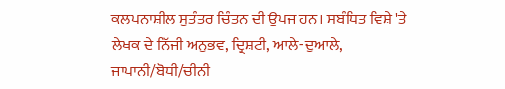ਕਲਪਨਾਸ਼ੀਲ ਸੁਤੰਤਰ ਚਿੰਤਨ ਦੀ ਉਪਜ ਹਨ। ਸਬੰਧਿਤ ਵਿਸ਼ੇ 'ਤੇ ਲੇਖਕ ਦੇ ਨਿੱਜੀ ਅਨੁਭਵ, ਦ੍ਰਿਸ਼ਟੀ, ਆਲੇ-ਦੁਆਲੇ, ਜਾਪਾਨੀ/ਬੋਧੀ/ਚੀਨੀ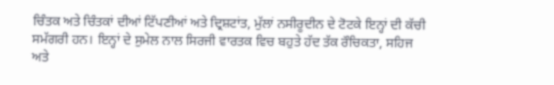ਚਿੰਤਕ ਅਤੇ ਚਿੰਤਕਾਂ ਦੀਆਂ ਟਿੱਪਣੀਆਂ ਅਤੇ ਦ੍ਰਿਸ਼ਟਾਂਤ, ਮੁੱਲਾਂ ਨਸੀਰੂਦੀਨ ਦੇ ਟੋਟਕੇ ਇਨ੍ਹਾਂ ਦੀ ਕੱਚੀ ਸਮੱਗਰੀ ਹਨ। ਇਨ੍ਹਾਂ ਦੇ ਸੁਮੇਲ ਨਾਲ ਸਿਰਜੀ ਵਾਰਤਕ ਵਿਚ ਬਹੁਤੇ ਹੱਦ ਤੱਕ ਰੌਚਿਕਤਾ, ਸਹਿਜ ਅਤੇ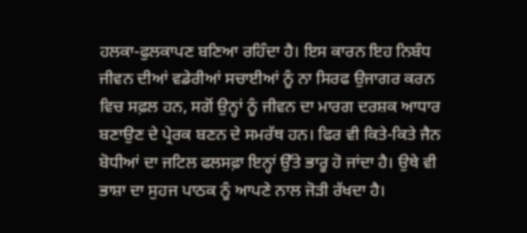ਹਲਕਾ-ਫੁਲਕਾਪਣ ਬਣਿਆ ਰਹਿੰਦਾ ਹੈ। ਇਸ ਕਾਰਨ ਇਹ ਨਿਬੰਧ ਜੀਵਨ ਦੀਆਂ ਵਡੇਰੀਆਂ ਸਚਾਈਆਂ ਨੂੰ ਨਾ ਸਿਰਫ ਉਜਾਗਰ ਕਰਨ ਵਿਚ ਸਫ਼ਲ ਹਨ, ਸਗੋਂ ਉਨ੍ਹਾਂ ਨੂੰ ਜੀਵਨ ਦਾ ਮਾਰਗ ਦਰਸ਼ਕ ਆਧਾਰ ਬਣਾਉਣ ਦੇ ਪ੍ਰੇਰਕ ਬਣਨ ਦੇ ਸਮਰੱਥ ਹਨ। ਫਿਰ ਵੀ ਕਿਤੇ-ਕਿਤੇ ਜੈਨ ਬੋਧੀਆਂ ਦਾ ਜਟਿਲ ਫਲਸਫ਼ਾ ਇਨ੍ਹਾਂ ਉੱਤੇ ਭਾਰੂ ਹੋ ਜਾਂਦਾ ਹੈ। ਉਥੇ ਵੀ ਭਾਸ਼ਾ ਦਾ ਸੁਹਜ ਪਾਠਕ ਨੂੰ ਆਪਣੇ ਨਾਲ ਜੋੜੀ ਰੱਖਦਾ ਹੈ।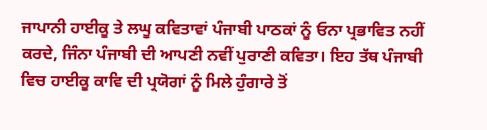ਜਾਪਾਨੀ ਹਾਈਕੂ ਤੇ ਲਘੂ ਕਵਿਤਾਵਾਂ ਪੰਜਾਬੀ ਪਾਠਕਾਂ ਨੂੰ ਓਨਾ ਪ੍ਰਭਾਵਿਤ ਨਹੀਂ ਕਰਦੇ, ਜਿੰਨਾ ਪੰਜਾਬੀ ਦੀ ਆਪਣੀ ਨਵੀਂ ਪੁਰਾਣੀ ਕਵਿਤਾ। ਇਹ ਤੱਥ ਪੰਜਾਬੀ ਵਿਚ ਹਾਈਕੂ ਕਾਵਿ ਦੀ ਪ੍ਰਯੋਗਾਂ ਨੂੰ ਮਿਲੇ ਹੁੰਗਾਰੇ ਤੋਂ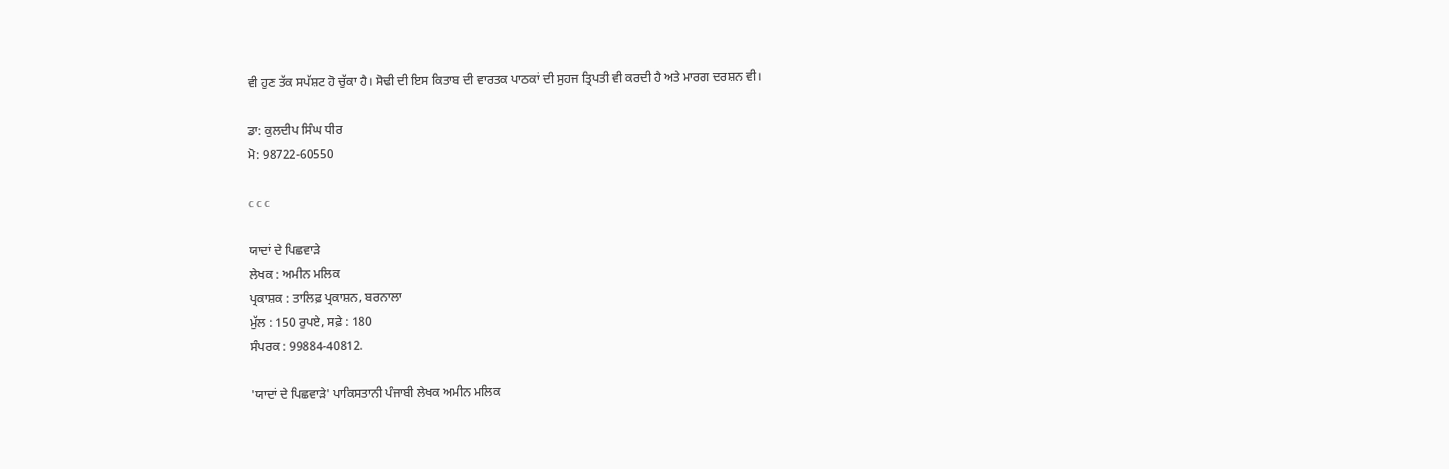ਵੀ ਹੁਣ ਤੱਕ ਸਪੱਸ਼ਟ ਹੋ ਚੁੱਕਾ ਹੈ। ਸੋਢੀ ਦੀ ਇਸ ਕਿਤਾਬ ਦੀ ਵਾਰਤਕ ਪਾਠਕਾਂ ਦੀ ਸੁਹਜ ਤ੍ਰਿਪਤੀ ਵੀ ਕਰਦੀ ਹੈ ਅਤੇ ਮਾਰਗ ਦਰਸ਼ਨ ਵੀ।

ਡਾ: ਕੁਲਦੀਪ ਸਿੰਘ ਧੀਰ
ਮੋ: 98722-60550

c c c

ਯਾਦਾਂ ਦੇ ਪਿਛਵਾੜੇ
ਲੇਖਕ : ਅਮੀਨ ਮਲਿਕ
ਪ੍ਰਕਾਸ਼ਕ : ਤਾਲਿਫ਼ ਪ੍ਰਕਾਸ਼ਨ, ਬਰਨਾਲਾ
ਮੁੱਲ : 150 ਰੁਪਏ, ਸਫ਼ੇ : 180
ਸੰਪਰਕ : 99884-40812.

'ਯਾਦਾਂ ਦੇ ਪਿਛਵਾੜੇ' ਪਾਕਿਸਤਾਨੀ ਪੰਜਾਬੀ ਲੇਖਕ ਅਮੀਨ ਮਲਿਕ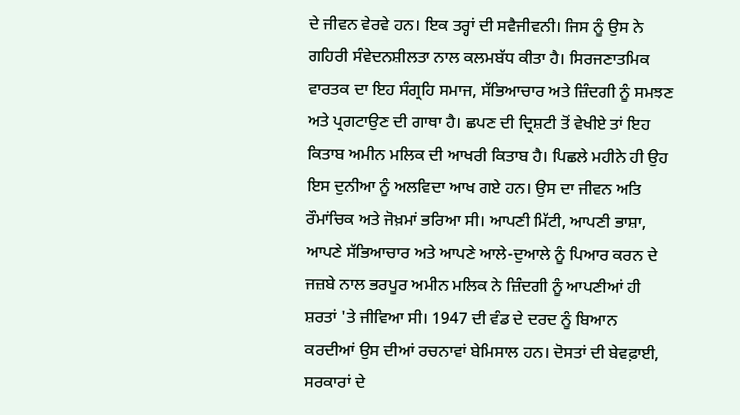ਦੇ ਜੀਵਨ ਵੇਰਵੇ ਹਨ। ਇਕ ਤਰ੍ਹਾਂ ਦੀ ਸਵੈਜੀਵਨੀ। ਜਿਸ ਨੂੰ ਉਸ ਨੇ ਗਹਿਰੀ ਸੰਵੇਦਨਸ਼ੀਲਤਾ ਨਾਲ ਕਲਮਬੱਧ ਕੀਤਾ ਹੈ। ਸਿਰਜਣਾਤਮਿਕ ਵਾਰਤਕ ਦਾ ਇਹ ਸੰਗ੍ਰਹਿ ਸਮਾਜ, ਸੱਭਿਆਚਾਰ ਅਤੇ ਜ਼ਿੰਦਗੀ ਨੂੰ ਸਮਝਣ ਅਤੇ ਪ੍ਰਗਟਾਉਣ ਦੀ ਗਾਥਾ ਹੈ। ਛਪਣ ਦੀ ਦ੍ਰਿਸ਼ਟੀ ਤੋਂ ਵੇਖੀਏ ਤਾਂ ਇਹ ਕਿਤਾਬ ਅਮੀਨ ਮਲਿਕ ਦੀ ਆਖਰੀ ਕਿਤਾਬ ਹੈ। ਪਿਛਲੇ ਮਹੀਨੇ ਹੀ ਉਹ ਇਸ ਦੁਨੀਆ ਨੂੰ ਅਲਵਿਦਾ ਆਖ ਗਏ ਹਨ। ਉਸ ਦਾ ਜੀਵਨ ਅਤਿ ਰੌਮਾਂਚਿਕ ਅਤੇ ਜੋਖ਼ਮਾਂ ਭਰਿਆ ਸੀ। ਆਪਣੀ ਮਿੱਟੀ, ਆਪਣੀ ਭਾਸ਼ਾ, ਆਪਣੇ ਸੱਭਿਆਚਾਰ ਅਤੇ ਆਪਣੇ ਆਲੇ-ਦੁਆਲੇ ਨੂੰ ਪਿਆਰ ਕਰਨ ਦੇ ਜਜ਼ਬੇ ਨਾਲ ਭਰਪੂਰ ਅਮੀਨ ਮਲਿਕ ਨੇ ਜ਼ਿੰਦਗੀ ਨੂੰ ਆਪਣੀਆਂ ਹੀ ਸ਼ਰਤਾਂ 'ਤੇ ਜੀਵਿਆ ਸੀ। 1947 ਦੀ ਵੰਡ ਦੇ ਦਰਦ ਨੂੰ ਬਿਆਨ ਕਰਦੀਆਂ ਉਸ ਦੀਆਂ ਰਚਨਾਵਾਂ ਬੇਮਿਸਾਲ ਹਨ। ਦੋਸਤਾਂ ਦੀ ਬੇਵਫ਼ਾਈ, ਸਰਕਾਰਾਂ ਦੇ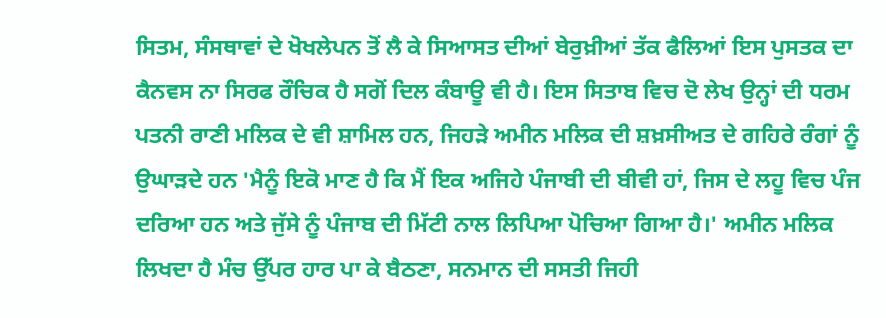ਸਿਤਮ, ਸੰਸਥਾਵਾਂ ਦੇ ਖੋਖਲੇਪਨ ਤੋਂ ਲੈ ਕੇ ਸਿਆਸਤ ਦੀਆਂ ਬੇਰੁਖ਼ੀਆਂ ਤੱਕ ਫੈਲਿਆਂ ਇਸ ਪੁਸਤਕ ਦਾ ਕੈਨਵਸ ਨਾ ਸਿਰਫ ਰੌਚਿਕ ਹੈ ਸਗੋਂ ਦਿਲ ਕੰਬਾਊ ਵੀ ਹੈ। ਇਸ ਸਿਤਾਬ ਵਿਚ ਦੋ ਲੇਖ ਉਨ੍ਹਾਂ ਦੀ ਧਰਮ ਪਤਨੀ ਰਾਣੀ ਮਲਿਕ ਦੇ ਵੀ ਸ਼ਾਮਿਲ ਹਨ, ਜਿਹੜੇ ਅਮੀਨ ਮਲਿਕ ਦੀ ਸ਼ਖ਼ਸੀਅਤ ਦੇ ਗਹਿਰੇ ਰੰਗਾਂ ਨੂੰ ਉਘਾੜਦੇ ਹਨ 'ਮੈਨੂੰ ਇਕੋ ਮਾਣ ਹੈ ਕਿ ਮੈਂ ਇਕ ਅਜਿਹੇ ਪੰਜਾਬੀ ਦੀ ਬੀਵੀ ਹਾਂ, ਜਿਸ ਦੇ ਲਹੂ ਵਿਚ ਪੰਜ ਦਰਿਆ ਹਨ ਅਤੇ ਜੁੱਸੇ ਨੂੰ ਪੰਜਾਬ ਦੀ ਮਿੱਟੀ ਨਾਲ ਲਿਪਿਆ ਪੋਚਿਆ ਗਿਆ ਹੈ।' ਅਮੀਨ ਮਲਿਕ ਲਿਖਦਾ ਹੈ ਮੰਚ ਉੱਪਰ ਹਾਰ ਪਾ ਕੇ ਬੈਠਣਾ, ਸਨਮਾਨ ਦੀ ਸਸਤੀ ਜਿਹੀ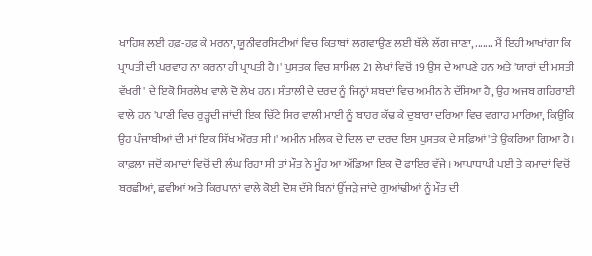ਖਾਹਿਸ਼ ਲਈ ਹਫ਼-ਹਫ਼ ਕੇ ਮਰਨਾ, ਯੂਨੀਵਰਸਿਟੀਆਂ ਵਿਚ ਕਿਤਾਬਾਂ ਲਗਵਾਉਣ ਲਈ ਥੱਲੇ ਲੱਗ ਜਾਣਾ, ....... ਮੈਂ ਇਹੀ ਆਖਾਂਗਾ ਕਿ ਪ੍ਰਾਪਤੀ ਦੀ ਪਰਵਾਹ ਨਾ ਕਰਨਾ ਹੀ ਪ੍ਰਾਪਤੀ ਹੈ।' ਪੁਸਤਕ ਵਿਚ ਸ਼ਾਮਿਲ 21 ਲੇਖਾਂ ਵਿਚੋਂ 19 ਉਸ ਦੇ ਆਪਣੇ ਹਨ ਅਤੇ 'ਯਾਰਾਂ ਦੀ ਮਸਤੀ ਵੱਖਰੀ' ਦੇ ਇਕੋ ਸਿਰਲੇਖ ਵਾਲੇ ਦੋ ਲੇਖ ਹਨ। ਸੰਤਾਲੀ ਦੇ ਦਰਦ ਨੂੰ ਜਿਨ੍ਹਾਂ ਸ਼ਬਦਾਂ ਵਿਚ ਅਮੀਨ ਨੇ ਦੱਸਿਆ ਹੈ, ਉਹ ਅਜਬ ਗਹਿਰਾਈ ਵਾਲੇ ਹਨ 'ਪਾਣੀ ਵਿਚ ਰੁੜ੍ਹਦੀ ਜਾਂਦੀ ਇਕ ਚਿੱਟੇ ਸਿਰ ਵਾਲੀ ਮਾਈ ਨੂੰ ਬਾਹਰ ਕੱਢ ਕੇ ਦੁਬਾਰਾ ਦਰਿਆ ਵਿਚ ਵਗਾਹ ਮਾਰਿਆ, ਕਿਉਂਕਿ ਉਹ ਪੰਜਾਬੀਆਂ ਦੀ ਮਾਂ ਇਕ ਸਿੱਖ ਔਰਤ ਸੀ।' ਅਮੀਨ ਮਲਿਕ ਦੇ ਦਿਲ ਦਾ ਦਰਦ ਇਸ ਪੁਸਤਕ ਦੇ ਸਫ਼ਿਆਂ 'ਤੇ ਉਕਰਿਆ ਗਿਆ ਹੈ। ਕਾਫ਼ਲਾ ਜਦੋਂ ਕਮਾਦਾਂ ਵਿਚੋਂ ਦੀ ਲੰਘ ਰਿਹਾ ਸੀ ਤਾਂ ਮੌਤ ਨੇ ਮੂੰਹ ਆ ਅੱਡਿਆ ਇਕ ਦੋ ਫਾਇਰ ਵੱਜੇ। ਆਪਾਧਾਪੀ ਪਈ ਤੇ ਕਮਾਦਾਂ ਵਿਚੋਂ ਬਰਛੀਆਂ, ਛਵੀਆਂ ਅਤੇ ਕਿਰਪਾਨਾਂ ਵਾਲੇ ਕੋਈ ਦੋਸ਼ ਦੱਸੇ ਬਿਨਾਂ ਉੱਜੜੇ ਜਾਂਦੇ ਗੁਆਂਢੀਆਂ ਨੂੰ ਮੌਤ ਦੀ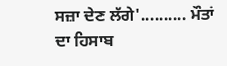ਸਜ਼ਾ ਦੇਣ ਲੱਗੇ'.......... ਮੌਤਾਂ ਦਾ ਹਿਸਾਬ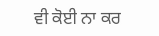ਵੀ ਕੋਈ ਨਾ ਕਰ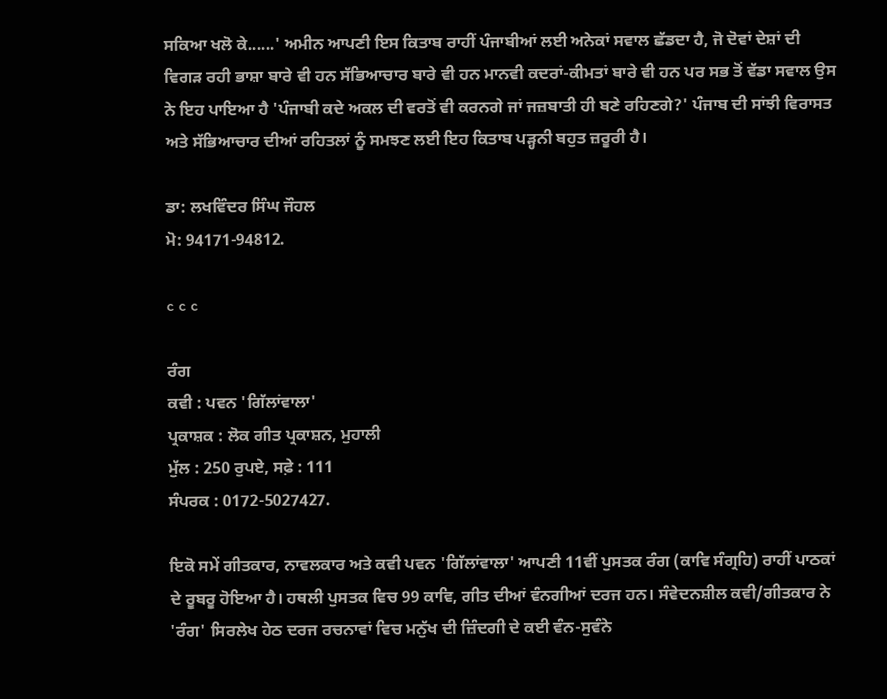ਸਕਿਆ ਖਲੋ ਕੇ......' ਅਮੀਨ ਆਪਣੀ ਇਸ ਕਿਤਾਬ ਰਾਹੀਂ ਪੰਜਾਬੀਆਂ ਲਈ ਅਨੇਕਾਂ ਸਵਾਲ ਛੱਡਦਾ ਹੈ, ਜੋ ਦੋਵਾਂ ਦੇਸ਼ਾਂ ਦੀ ਵਿਗੜ ਰਹੀ ਭਾਸ਼ਾ ਬਾਰੇ ਵੀ ਹਨ ਸੱਭਿਆਚਾਰ ਬਾਰੇ ਵੀ ਹਨ ਮਾਨਵੀ ਕਦਰਾਂ-ਕੀਮਤਾਂ ਬਾਰੇ ਵੀ ਹਨ ਪਰ ਸਭ ਤੋਂ ਵੱਡਾ ਸਵਾਲ ਉਸ ਨੇ ਇਹ ਪਾਇਆ ਹੈ 'ਪੰਜਾਬੀ ਕਦੇ ਅਕਲ ਦੀ ਵਰਤੋਂ ਵੀ ਕਰਨਗੇ ਜਾਂ ਜਜ਼ਬਾਤੀ ਹੀ ਬਣੇ ਰਹਿਣਗੇ?' ਪੰਜਾਬ ਦੀ ਸਾਂਝੀ ਵਿਰਾਸਤ ਅਤੇ ਸੱਭਿਆਚਾਰ ਦੀਆਂ ਰਹਿਤਲਾਂ ਨੂੰ ਸਮਝਣ ਲਈ ਇਹ ਕਿਤਾਬ ਪੜ੍ਹਨੀ ਬਹੁਤ ਜ਼ਰੂਰੀ ਹੈ।

ਡਾ: ਲਖਵਿੰਦਰ ਸਿੰਘ ਜੌਹਲ
ਮੋ: 94171-94812.

c c c

ਰੰਗ
ਕਵੀ : ਪਵਨ 'ਗਿੱਲਾਂਵਾਲਾ'
ਪ੍ਰਕਾਸ਼ਕ : ਲੋਕ ਗੀਤ ਪ੍ਰਕਾਸ਼ਨ, ਮੁਹਾਲੀ
ਮੁੱਲ : 250 ਰੁਪਏ, ਸਫ਼ੇ : 111
ਸੰਪਰਕ : 0172-5027427.

ਇਕੋ ਸਮੇਂ ਗੀਤਕਾਰ, ਨਾਵਲਕਾਰ ਅਤੇ ਕਵੀ ਪਵਨ 'ਗਿੱਲਾਂਵਾਲਾ' ਆਪਣੀ 11ਵੀਂ ਪੁਸਤਕ ਰੰਗ (ਕਾਵਿ ਸੰਗ੍ਰਹਿ) ਰਾਹੀਂ ਪਾਠਕਾਂ ਦੇ ਰੂਬਰੂ ਹੋਇਆ ਹੈ। ਹਥਲੀ ਪੁਸਤਕ ਵਿਚ 99 ਕਾਵਿ, ਗੀਤ ਦੀਆਂ ਵੰਨਗੀਆਂ ਦਰਜ ਹਨ। ਸੰਵੇਦਨਸ਼ੀਲ ਕਵੀ/ਗੀਤਕਾਰ ਨੇ 'ਰੰਗ' ਸਿਰਲੇਖ ਹੇਠ ਦਰਜ ਰਚਨਾਵਾਂ ਵਿਚ ਮਨੁੱਖ ਦੀ ਜ਼ਿੰਦਗੀ ਦੇ ਕਈ ਵੰਨ-ਸੁਵੰਨੇ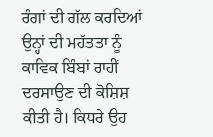ਰੰਗਾਂ ਦੀ ਗੱਲ ਕਰਦਿਆਂ ਉਨ੍ਹਾਂ ਦੀ ਮਹੱਤਤਾ ਨੂੰ ਕਾਵਿਕ ਬਿੰਬਾਂ ਰਾਹੀਂ ਦਰਸਾਉਣ ਦੀ ਕੋਸ਼ਿਸ਼ ਕੀਤੀ ਹੈ। ਕਿਧਰੇ ਉਹ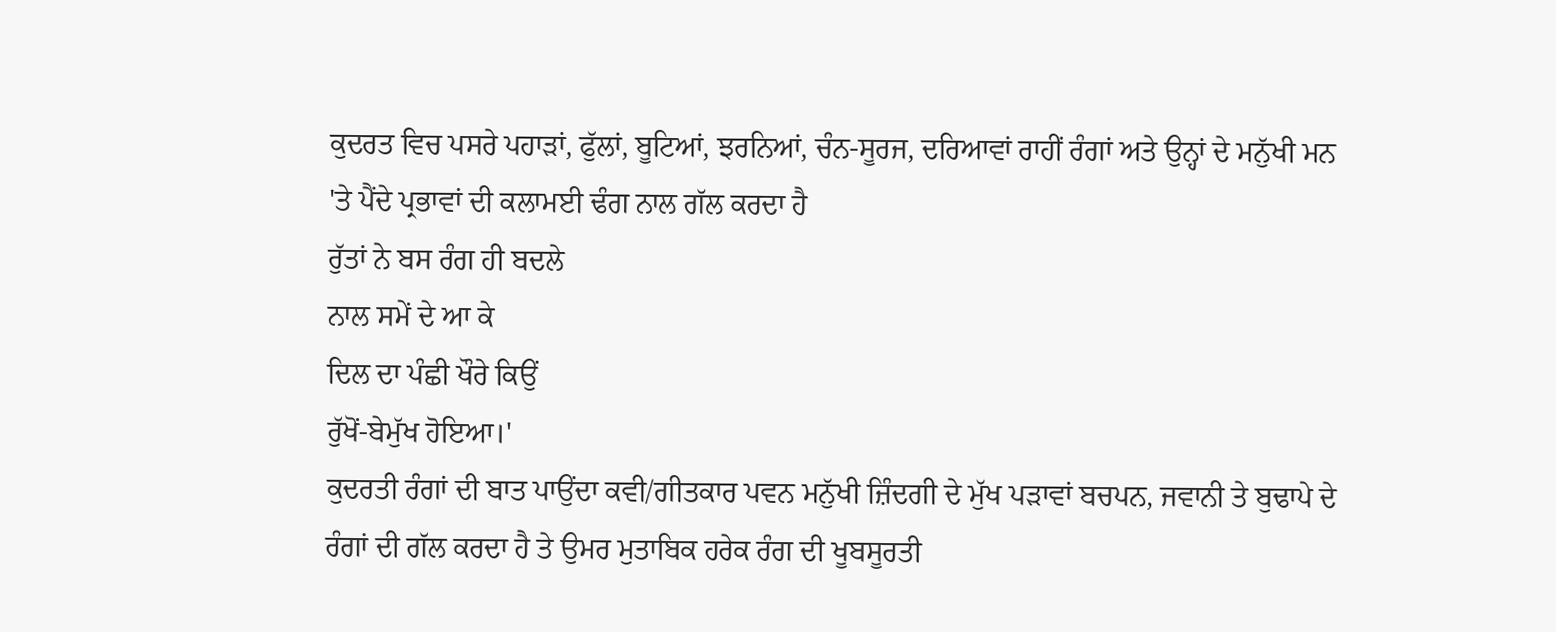ਕੁਦਰਤ ਵਿਚ ਪਸਰੇ ਪਹਾੜਾਂ, ਫੁੱਲਾਂ, ਬੂਟਿਆਂ, ਝਰਨਿਆਂ, ਚੰਨ-ਸੂਰਜ, ਦਰਿਆਵਾਂ ਰਾਹੀਂ ਰੰਗਾਂ ਅਤੇ ਉਨ੍ਹਾਂ ਦੇ ਮਨੁੱਖੀ ਮਨ 'ਤੇ ਪੈਂਦੇ ਪ੍ਰਭਾਵਾਂ ਦੀ ਕਲਾਮਈ ਢੰਗ ਨਾਲ ਗੱਲ ਕਰਦਾ ਹੈ
ਰੁੱਤਾਂ ਨੇ ਬਸ ਰੰਗ ਹੀ ਬਦਲੇ
ਨਾਲ ਸਮੇਂ ਦੇ ਆ ਕੇ
ਦਿਲ ਦਾ ਪੰਛੀ ਖੌਰੇ ਕਿਉਂ
ਰੁੱਖੋਂ-ਬੇਮੁੱਖ ਹੋਇਆ।'
ਕੁਦਰਤੀ ਰੰਗਾਂ ਦੀ ਬਾਤ ਪਾਉਂਦਾ ਕਵੀ/ਗੀਤਕਾਰ ਪਵਨ ਮਨੁੱਖੀ ਜ਼ਿੰਦਗੀ ਦੇ ਮੁੱਖ ਪੜਾਵਾਂ ਬਚਪਨ, ਜਵਾਨੀ ਤੇ ਬੁਢਾਪੇ ਦੇ ਰੰਗਾਂ ਦੀ ਗੱਲ ਕਰਦਾ ਹੈ ਤੇ ਉਮਰ ਮੁਤਾਬਿਕ ਹਰੇਕ ਰੰਗ ਦੀ ਖੂਬਸੂਰਤੀ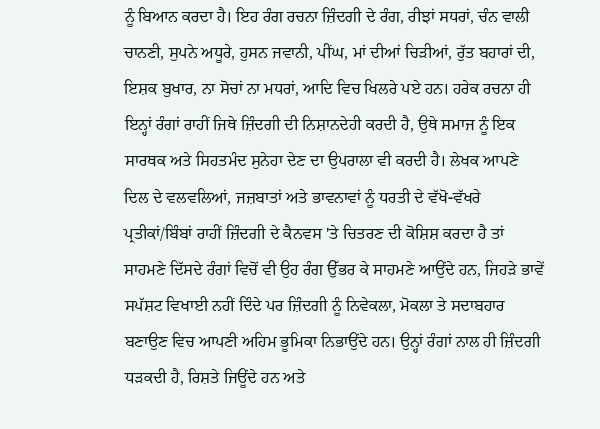ਨੂੰ ਬਿਆਨ ਕਰਦਾ ਹੈ। ਇਹ ਰੰਗ ਰਚਨਾ ਜ਼ਿੰਦਗੀ ਦੇ ਰੰਗ, ਰੀਝਾਂ ਸਧਰਾਂ, ਚੰਨ ਵਾਲੀ ਚਾਨਣੀ, ਸੁਪਨੇ ਅਧੂਰੇ, ਹੁਸਨ ਜਵਾਨੀ, ਪੀਂਘ, ਮਾਂ ਦੀਆਂ ਚਿੜੀਆਂ, ਰੁੱਤ ਬਹਾਰਾਂ ਦੀ, ਇਸ਼ਕ ਬੁਖਾਰ, ਨਾ ਸੋਚਾਂ ਨਾ ਮਧਰਾਂ, ਆਦਿ ਵਿਚ ਖਿਲਰੇ ਪਏ ਹਨ। ਹਰੇਕ ਰਚਨਾ ਹੀ ਇਨ੍ਹਾਂ ਰੰਗਾਂ ਰਾਹੀਂ ਜਿਥੇ ਜ਼ਿੰਦਗੀ ਦੀ ਨਿਸ਼ਾਨਦੇਹੀ ਕਰਦੀ ਹੈ, ਉਥੇ ਸਮਾਜ ਨੂੰ ਇਕ ਸਾਰਥਕ ਅਤੇ ਸਿਹਤਮੰਦ ਸੁਨੇਹਾ ਦੇਣ ਦਾ ਉਪਰਾਲਾ ਵੀ ਕਰਦੀ ਹੈ। ਲੇਖਕ ਆਪਣੇ ਦਿਲ ਦੇ ਵਲਵਲਿਆਂ, ਜਜ਼ਬਾਤਾਂ ਅਤੇ ਭਾਵਨਾਵਾਂ ਨੂੰ ਧਰਤੀ ਦੇ ਵੱਖੋ-ਵੱਖਰੇ ਪ੍ਰਤੀਕਾਂ/ਬਿੰਬਾਂ ਰਾਹੀਂ ਜ਼ਿੰਦਗੀ ਦੇ ਕੈਨਵਸ 'ਤੇ ਚਿਤਰਣ ਦੀ ਕੋਸ਼ਿਸ਼ ਕਰਦਾ ਹੈ ਤਾਂ ਸਾਹਮਣੇ ਦਿੱਸਦੇ ਰੰਗਾਂ ਵਿਚੋਂ ਵੀ ਉਹ ਰੰਗ ਉੱਭਰ ਕੇ ਸਾਹਮਣੇ ਆਉਂਦੇ ਹਨ, ਜਿਹੜੇ ਭਾਵੇਂ ਸਪੱਸ਼ਟ ਵਿਖਾਈ ਨਹੀਂ ਦਿੰਦੇ ਪਰ ਜ਼ਿੰਦਗੀ ਨੂੰ ਨਿਵੇਕਲਾ, ਮੋਕਲਾ ਤੇ ਸਦਾਬਹਾਰ ਬਣਾਉਣ ਵਿਚ ਆਪਣੀ ਅਹਿਮ ਭੂਮਿਕਾ ਨਿਭਾਉਂਦੇ ਹਨ। ਉਨ੍ਹਾਂ ਰੰਗਾਂ ਨਾਲ ਹੀ ਜ਼ਿੰਦਗੀ ਧੜਕਦੀ ਹੈ, ਰਿਸ਼ਤੇ ਜਿਊਂਦੇ ਹਨ ਅਤੇ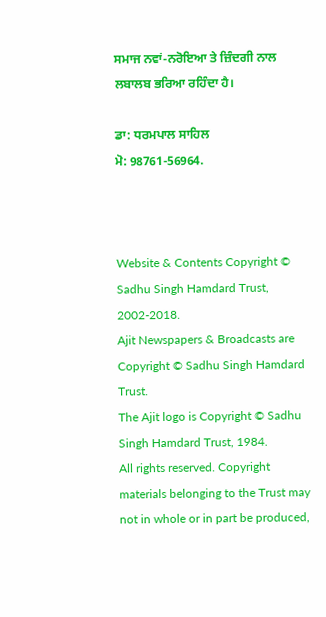ਸਮਾਜ ਨਵਾਂ-ਨਰੋਇਆ ਤੇ ਜ਼ਿੰਦਗੀ ਨਾਲ ਲਬਾਲਬ ਭਰਿਆ ਰਹਿੰਦਾ ਹੈ।

ਡਾ: ਧਰਮਪਾਲ ਸਾਹਿਲ
ਮੋ: 98761-56964.



Website & Contents Copyright © Sadhu Singh Hamdard Trust, 2002-2018.
Ajit Newspapers & Broadcasts are Copyright © Sadhu Singh Hamdard Trust.
The Ajit logo is Copyright © Sadhu Singh Hamdard Trust, 1984.
All rights reserved. Copyright materials belonging to the Trust may not in whole or in part be produced,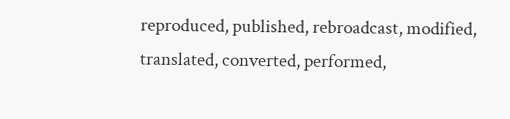reproduced, published, rebroadcast, modified, translated, converted, performed,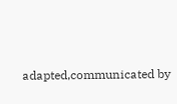adapted,communicated by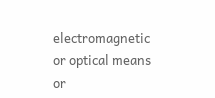electromagnetic or optical means or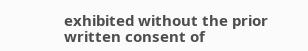exhibited without the prior written consent of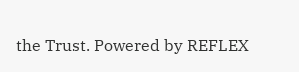the Trust. Powered by REFLEX